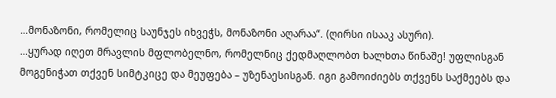…მონაზონი, რომელიც საუნჯეს იხვეჭს, მონაზონი აღარაა“. (ღირსი ისააკ ასური).
…ყურად იღეთ მრავლის მფლობელნო, რომელნიც ქედმაღლობთ ხალხთა წინაშე! უფლისგან მოგენიჭათ თქვენ სიმტკიცე და მეუფება – უზენაესისგან. იგი გამოიძიებს თქვენს საქმეებს და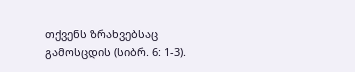თქვენს ზრახვებსაც გამოსცდის (სიბრ. 6: 1-3).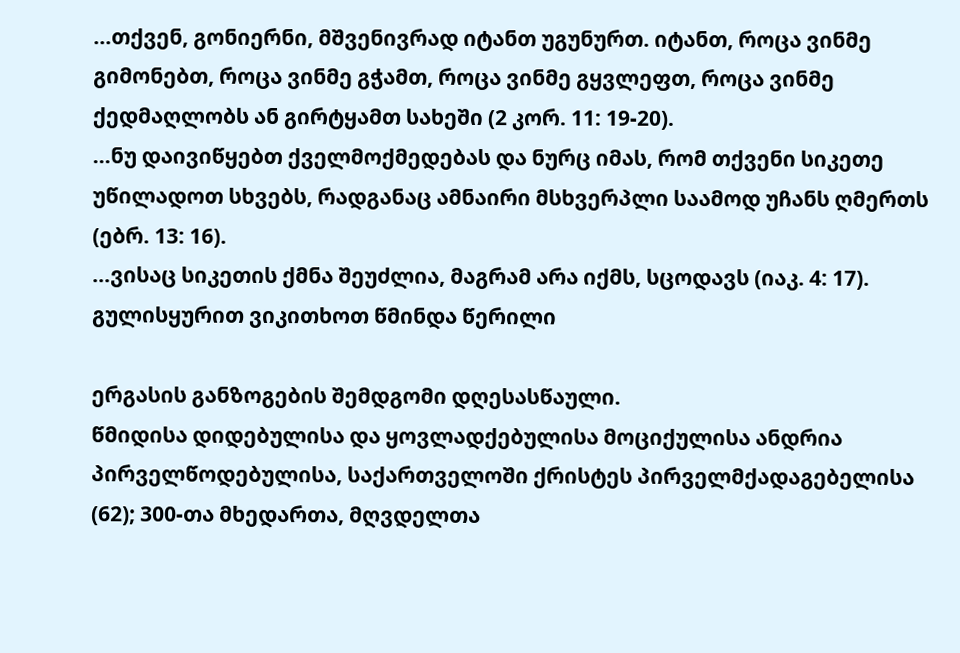…თქვენ, გონიერნი, მშვენივრად იტანთ უგუნურთ. იტანთ, როცა ვინმე გიმონებთ, როცა ვინმე გჭამთ, როცა ვინმე გყვლეფთ, როცა ვინმე ქედმაღლობს ან გირტყამთ სახეში (2 კორ. 11: 19-20).
…ნუ დაივიწყებთ ქველმოქმედებას და ნურც იმას, რომ თქვენი სიკეთე უწილადოთ სხვებს, რადგანაც ამნაირი მსხვერპლი საამოდ უჩანს ღმერთს (ებრ. 13: 16).
…ვისაც სიკეთის ქმნა შეუძლია, მაგრამ არა იქმს, სცოდავს (იაკ. 4: 17).
გულისყურით ვიკითხოთ წმინდა წერილი

ერგასის განზოგების შემდგომი დღესასწაული.
წმიდისა დიდებულისა და ყოვლადქებულისა მოციქულისა ანდრია პირველწოდებულისა, საქართველოში ქრისტეს პირველმქადაგებელისა (62); 300-თა მხედართა, მღვდელთა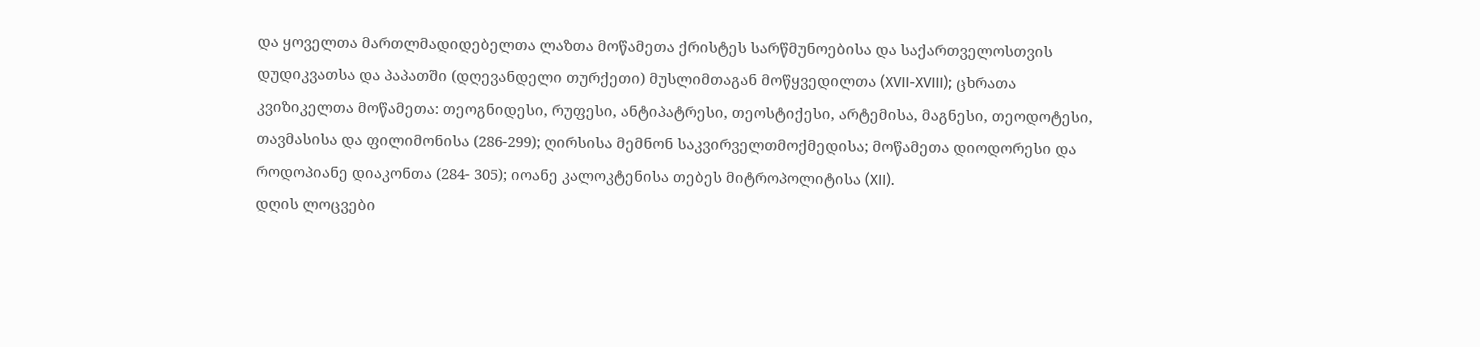და ყოველთა მართლმადიდებელთა ლაზთა მოწამეთა ქრისტეს სარწმუნოებისა და საქართველოსთვის დუდიკვათსა და პაპათში (დღევანდელი თურქეთი) მუსლიმთაგან მოწყვედილთა (XVII-XVIII); ცხრათა კვიზიკელთა მოწამეთა: თეოგნიდესი, რუფესი, ანტიპატრესი, თეოსტიქესი, არტემისა, მაგნესი, თეოდოტესი, თავმასისა და ფილიმონისა (286-299); ღირსისა მემნონ საკვირველთმოქმედისა; მოწამეთა დიოდორესი და როდოპიანე დიაკონთა (284- 305); იოანე კალოკტენისა თებეს მიტროპოლიტისა (XII).
დღის ლოცვები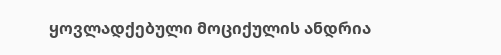ყოვლადქებული მოციქულის ანდრია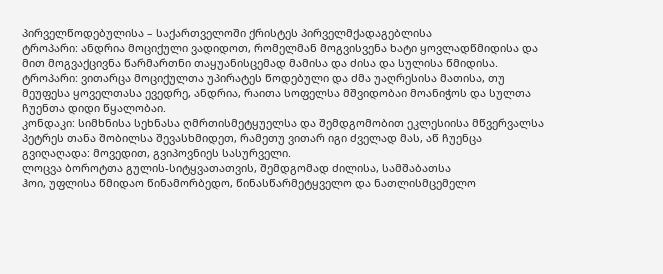პირველწოდებულისა – საქართველოში ქრისტეს პირველმქადაგებლისა
ტროპარი: ანდრია მოციქული ვადიდოთ, რომელმან მოგვისვენა ხატი ყოვლადწმიდისა და მით მოგვაქცივნა წარმართნი თაყუანისცემად მამისა და ძისა და სულისა წმიდისა.
ტროპარი: ვითარცა მოციქულთა უპირატეს წოდებული და ძმა უაღრესისა მათისა, თუ მეუფესა ყოველთასა ევედრე, ანდრია, რაითა სოფელსა მშვიდობაი მოანიჭოს და სულთა ჩუენთა დიდი წყალობაი.
კონდაკი: სიმხნისა სეხნასა ღმრთისმეტყუელსა და შემდგომობით ეკლესიისა მწვერვალსა პეტრეს თანა შობილსა შევასხმიდეთ, რამეთუ ვითარ იგი ძველად მას, აწ ჩუენცა გვიღაღადა: მოვედით, გვიპოვნიეს სასურველი.
ლოცვა ბოროტთა გულის-სიტყვათათვის, შემდგომად ძილისა, სამშაბათსა
ჰოი, უფლისა წმიდაო წინამორბედო, წინასწარმეტყველო და ნათლისმცემელო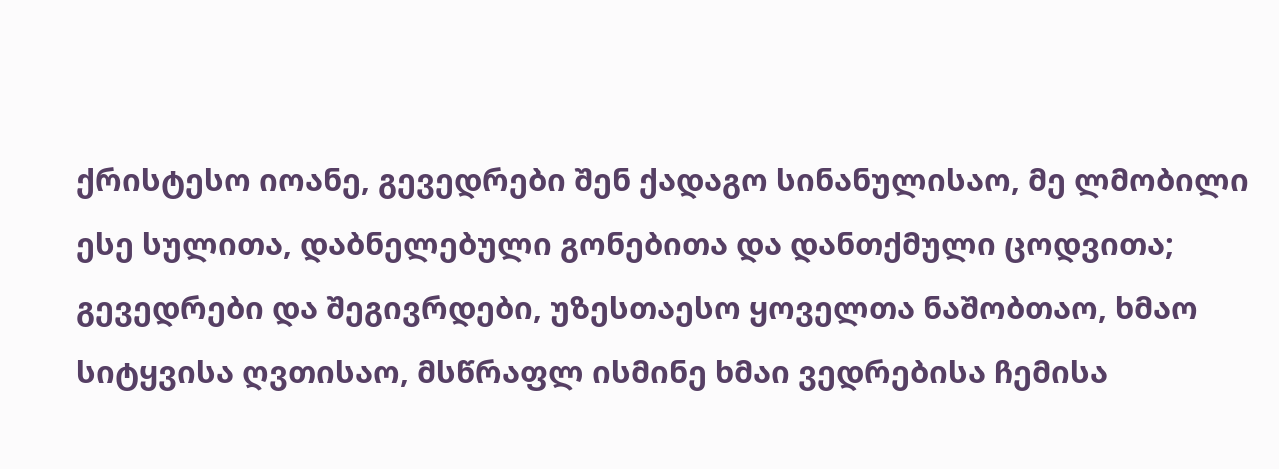ქრისტესო იოანე, გევედრები შენ ქადაგო სინანულისაო, მე ლმობილი ესე სულითა, დაბნელებული გონებითა და დანთქმული ცოდვითა; გევედრები და შეგივრდები, უზესთაესო ყოველთა ნაშობთაო, ხმაო სიტყვისა ღვთისაო, მსწრაფლ ისმინე ხმაი ვედრებისა ჩემისა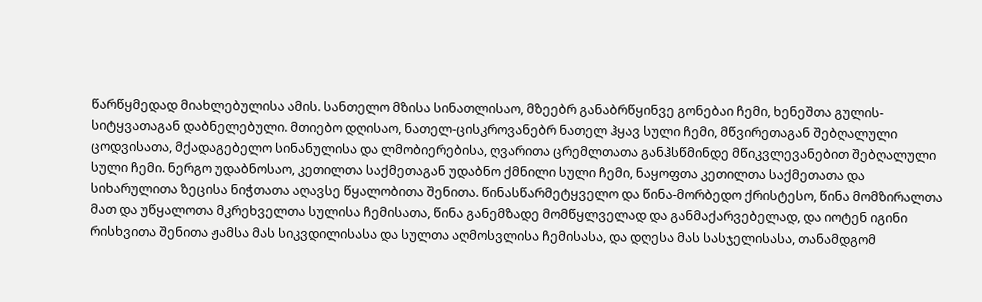წარწყმედად მიახლებულისა ამის. სანთელო მზისა სინათლისაო, მზეებრ განაბრწყინვე გონებაი ჩემი, ხენეშთა გულის-სიტყვათაგან დაბნელებული. მთიებო დღისაო, ნათელ-ცისკროვანებრ ნათელ ჰყავ სული ჩემი, მწვირეთაგან შებღალული ცოდვისათა, მქადაგებელო სინანულისა და ლმობიერებისა, ღვარითა ცრემლთათა განჰსწმინდე მწიკვლევანებით შებღალული სული ჩემი. ნერგო უდაბნოსაო, კეთილთა საქმეთაგან უდაბნო ქმნილი სული ჩემი, ნაყოფთა კეთილთა საქმეთათა და სიხარულითა ზეცისა ნიჭთათა აღავსე წყალობითა შენითა. წინასწარმეტყველო და წინა-მორბედო ქრისტესო, წინა მომზირალთა მათ და უწყალოთა მკრეხველთა სულისა ჩემისათა, წინა განემზადე მომწყლველად და განმაქარვებელად, და იოტენ იგინი რისხვითა შენითა ჟამსა მას სიკვდილისასა და სულთა აღმოსვლისა ჩემისასა, და დღესა მას სასჯელისასა, თანამდგომ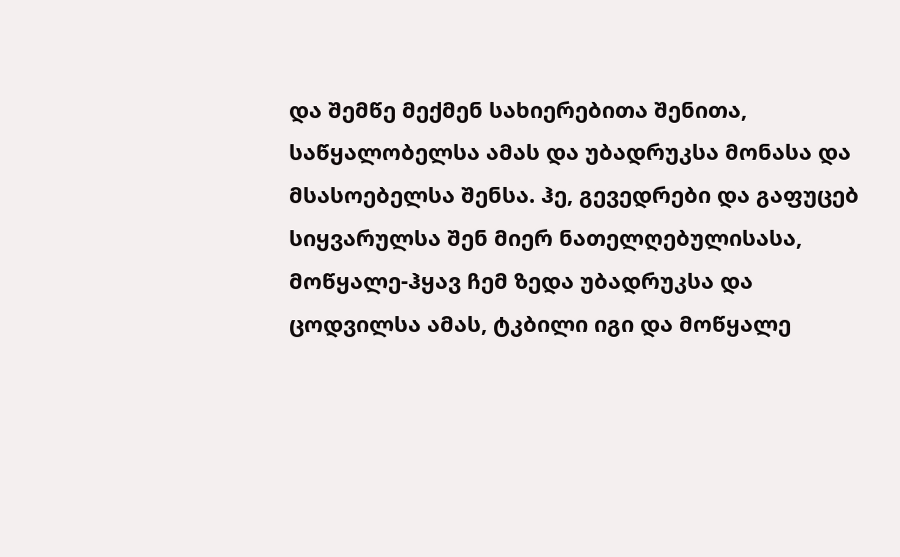და შემწე მექმენ სახიერებითა შენითა, საწყალობელსა ამას და უბადრუკსა მონასა და მსასოებელსა შენსა. ჰე, გევედრები და გაფუცებ სიყვარულსა შენ მიერ ნათელღებულისასა, მოწყალე-ჰყავ ჩემ ზედა უბადრუკსა და ცოდვილსა ამას, ტკბილი იგი და მოწყალე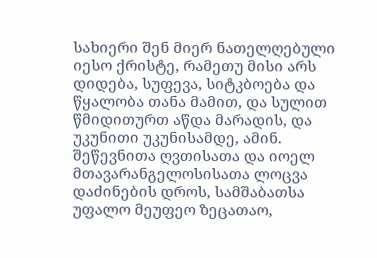სახიერი შენ მიერ ნათელღებული იესო ქრისტე, რამეთუ მისი არს დიდება, სუფევა, სიტკბოება და წყალობა თანა მამით, და სულით წმიდითურთ აწდა მარადის, და უკუნითი უკუნისამდე, ამინ.
შეწევნითა ღვთისათა და იოელ მთავარანგელოსისათა ლოცვა დაძინების დროს, სამშაბათსა
უფალო მეუფეო ზეცათაო,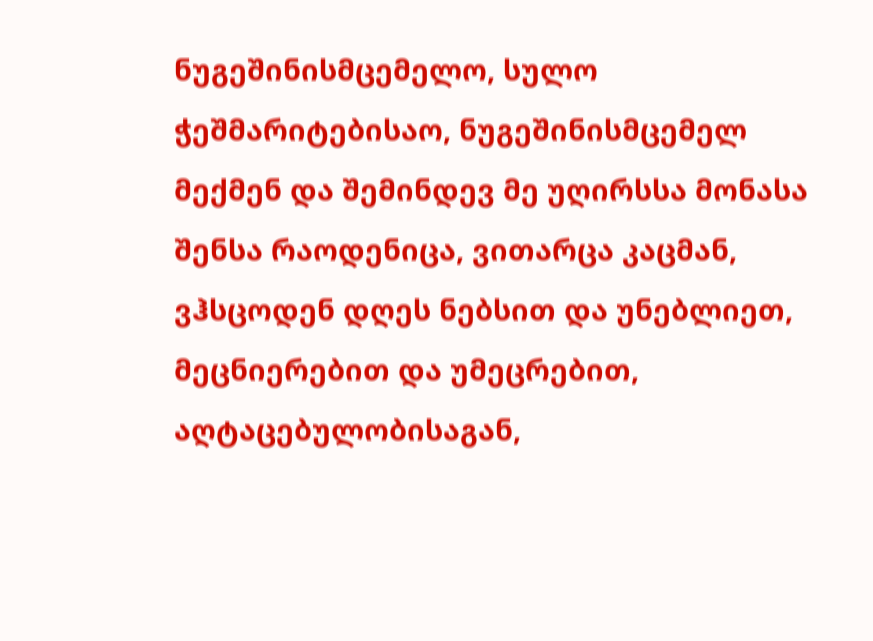ნუგეშინისმცემელო, სულო ჭეშმარიტებისაო, ნუგეშინისმცემელ მექმენ და შემინდევ მე უღირსსა მონასა შენსა რაოდენიცა, ვითარცა კაცმან, ვჰსცოდენ დღეს ნებსით და უნებლიეთ, მეცნიერებით და უმეცრებით, აღტაცებულობისაგან,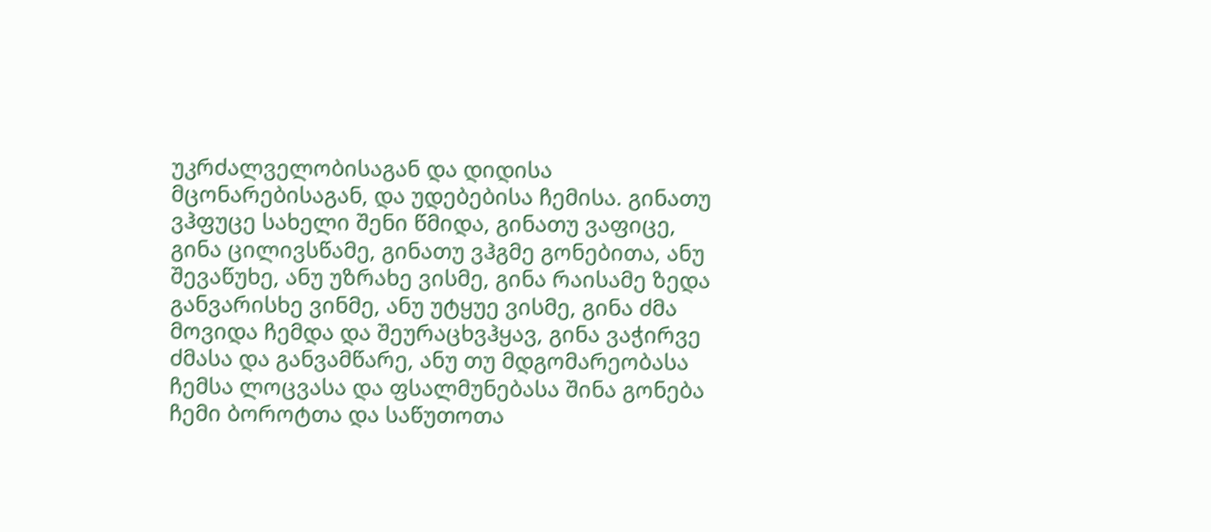უკრძალველობისაგან და დიდისა მცონარებისაგან, და უდებებისა ჩემისა. გინათუ ვჰფუცე სახელი შენი წმიდა, გინათუ ვაფიცე, გინა ცილივსწამე, გინათუ ვჰგმე გონებითა, ანუ შევაწუხე, ანუ უზრახე ვისმე, გინა რაისამე ზედა განვარისხე ვინმე, ანუ უტყუე ვისმე, გინა ძმა მოვიდა ჩემდა და შეურაცხვჰყავ, გინა ვაჭირვე ძმასა და განვამწარე, ანუ თუ მდგომარეობასა ჩემსა ლოცვასა და ფსალმუნებასა შინა გონება ჩემი ბოროტთა და საწუთოთა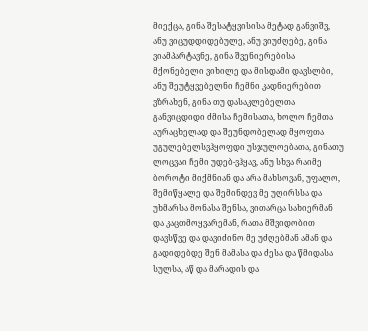მიექცა, გინა შესატყვისისა მეტად განვიშვ, ანუ ვიცუდდიდებულე, ანუ ვიუძღებე, გინა ვიამპარტავნე, გინა შვენიერებისა მქონებელი ვიხილე და მისდამი დავსლბი, ანუ შეუტყვებელნი ჩემნი კადნიერებით ვზრახენ, გინა თუ დასაკლებელთა განვიცდიდი ძმისა ჩემისათა, ხოლო ჩემთა აურაცხელად და შეუნდობელად მყოფთა უგულებელსვჰყოფდი უსჯულოებათა, გინათუ ლოცვაი ჩემი უდებ-ვჰყავ, ანუ სხვა რაიმე ბოროტი მიქმნიან და არა მახსოვან, უფალო, შემიწყალე და შემინდევ მე უღირსსა და უხმარსა მონასა შენსა, ვითარცა სახიერმან და კაცთმოყვარემან, რათა მშვიდობით დავსწვე და დავიძინო მე უძღებმან ამან და გადიდებდე შენ მამასა და ძესა და წმიდასა სულსა, აწ და მარადის და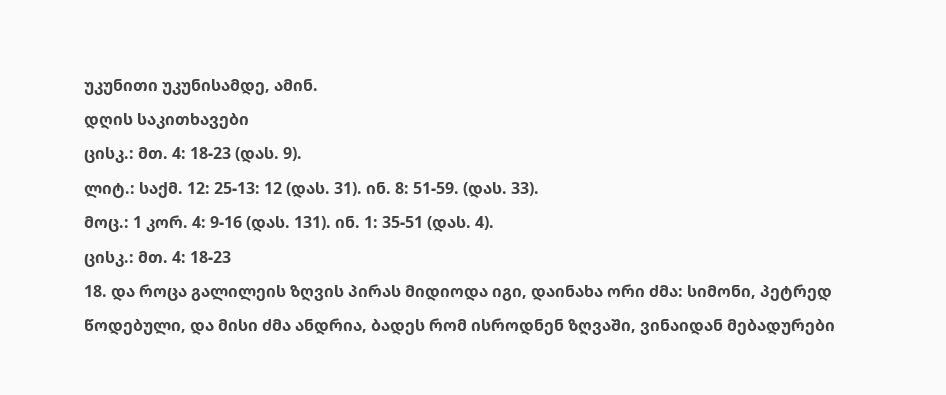უკუნითი უკუნისამდე, ამინ.
დღის საკითხავები
ცისკ.: მთ. 4: 18-23 (დას. 9).
ლიტ.: საქმ. 12: 25-13: 12 (დას. 31). ინ. 8: 51-59. (დას. 33).
მოც.: 1 კორ. 4: 9-16 (დას. 131). ინ. 1: 35-51 (დას. 4).
ცისკ.: მთ. 4: 18-23
18. და როცა გალილეის ზღვის პირას მიდიოდა იგი, დაინახა ორი ძმა: სიმონი, პეტრედ წოდებული, და მისი ძმა ანდრია, ბადეს რომ ისროდნენ ზღვაში, ვინაიდან მებადურები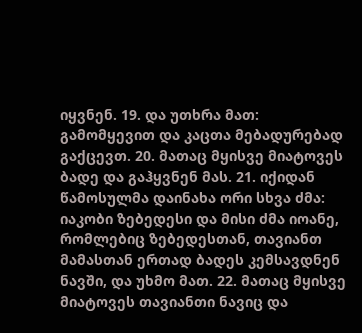იყვნენ. 19. და უთხრა მათ: გამომყევით და კაცთა მებადურებად გაქცევთ. 20. მათაც მყისვე მიატოვეს ბადე და გაჰყვნენ მას. 21. იქიდან წამოსულმა დაინახა ორი სხვა ძმა: იაკობი ზებედესი და მისი ძმა იოანე, რომლებიც ზებედესთან, თავიანთ მამასთან ერთად ბადეს კემსავდნენ ნავში, და უხმო მათ. 22. მათაც მყისვე მიატოვეს თავიანთი ნავიც და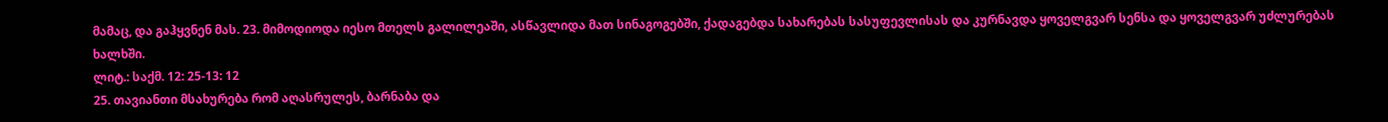მამაც, და გაჰყვნენ მას. 23. მიმოდიოდა იესო მთელს გალილეაში, ასწავლიდა მათ სინაგოგებში, ქადაგებდა სახარებას სასუფევლისას და კურნავდა ყოველგვარ სენსა და ყოველგვარ უძლურებას ხალხში.
ლიტ.: საქმ. 12: 25-13: 12
25. თავიანთი მსახურება რომ აღასრულეს, ბარნაბა და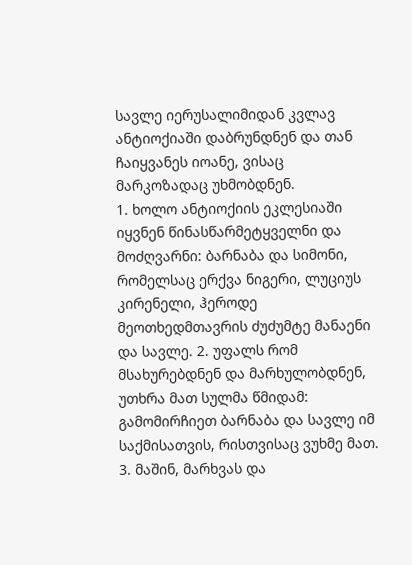სავლე იერუსალიმიდან კვლავ ანტიოქიაში დაბრუნდნენ და თან ჩაიყვანეს იოანე, ვისაც მარკოზადაც უხმობდნენ.
1. ხოლო ანტიოქიის ეკლესიაში იყვნენ წინასწარმეტყველნი და მოძღვარნი: ბარნაბა და სიმონი, რომელსაც ერქვა ნიგერი, ლუციუს კირენელი, ჰეროდე მეოთხედმთავრის ძუძუმტე მანაენი და სავლე. 2. უფალს რომ მსახურებდნენ და მარხულობდნენ, უთხრა მათ სულმა წმიდამ: გამომირჩიეთ ბარნაბა და სავლე იმ საქმისათვის, რისთვისაც ვუხმე მათ. 3. მაშინ, მარხვას და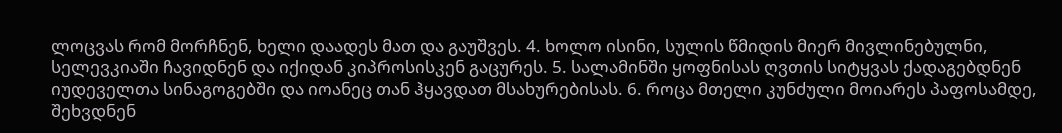ლოცვას რომ მორჩნენ, ხელი დაადეს მათ და გაუშვეს. 4. ხოლო ისინი, სულის წმიდის მიერ მივლინებულნი, სელევკიაში ჩავიდნენ და იქიდან კიპროსისკენ გაცურეს. 5. სალამინში ყოფნისას ღვთის სიტყვას ქადაგებდნენ იუდეველთა სინაგოგებში და იოანეც თან ჰყავდათ მსახურებისას. 6. როცა მთელი კუნძული მოიარეს პაფოსამდე, შეხვდნენ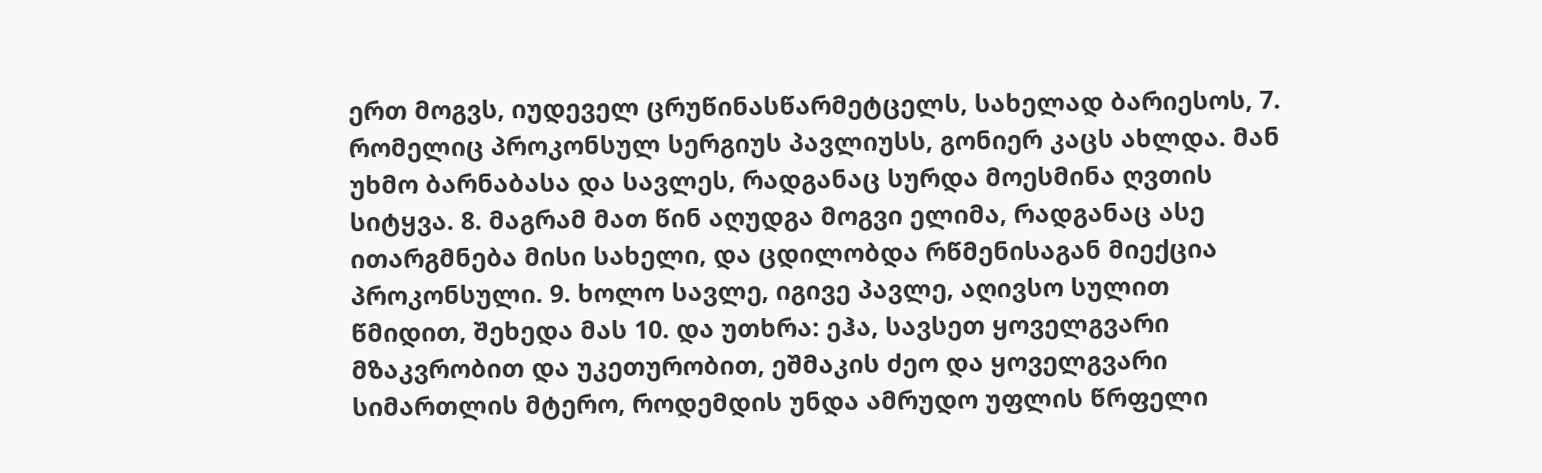ერთ მოგვს, იუდეველ ცრუწინასწარმეტცელს, სახელად ბარიესოს, 7. რომელიც პროკონსულ სერგიუს პავლიუსს, გონიერ კაცს ახლდა. მან უხმო ბარნაბასა და სავლეს, რადგანაც სურდა მოესმინა ღვთის სიტყვა. 8. მაგრამ მათ წინ აღუდგა მოგვი ელიმა, რადგანაც ასე ითარგმნება მისი სახელი, და ცდილობდა რწმენისაგან მიექცია პროკონსული. 9. ხოლო სავლე, იგივე პავლე, აღივსო სულით წმიდით, შეხედა მას 10. და უთხრა: ეჰა, სავსეთ ყოველგვარი მზაკვრობით და უკეთურობით, ეშმაკის ძეო და ყოველგვარი სიმართლის მტერო, როდემდის უნდა ამრუდო უფლის წრფელი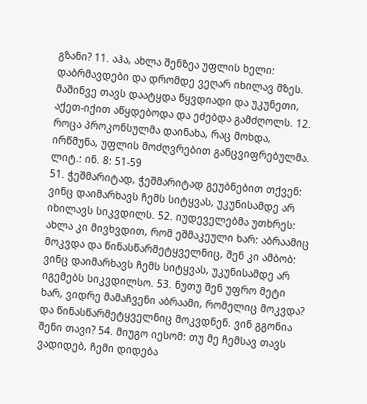გზანი? 11. აჰა, ახლა შენზეა უფლის ხელი: დაბრმავდები და დრომდე ვეღარ იხილავ მზეს. მაშინვე თავს დაატყდა წყვდიადი და უკუნეთი, აქეთ-იქით აწყდებოდა და ეძებდა გამძღოლს. 12. როცა პროკონსულმა დაინახა, რაც მოხდა, ირწმუნა, უფლის მოძღვრებით განცვიფრებულმა.
ლიტ.: ინ. 8: 51-59
51. ჭეშმარიტად, ჭეშმარიტად გეუბნებით თქვენ: ვინც დაიმარხავს ჩემს სიტყვას, უკუნისამდე არ იხილავს სიკვდილს. 52. იუდეველებმა უთხრეს: ახლა კი მივხვდით, რომ ეშმაკეული ხარ: აბრაამიც მოკვდა და წინასწარმეტყველნიც, შენ კი ამბობ: ვინც დაიმარხავს ჩემს სიტყვას, უკუნისამდე არ იგემებს სიკვდილსო. 53. ნუთუ შენ უფრო მეტი ხარ, ვიდრე მამაჩვენი აბრაამი, რომელიც მოკვდა? და წინასწარმეტყველნიც მოკვდნენ. ვინ გგონია შენი თავი? 54. მიუგო იესომ: თუ მე ჩემსავ თავს ვადიდებ, ჩემი დიდება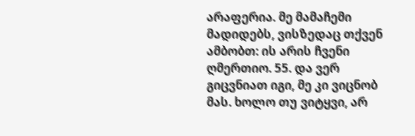არაფერია. მე მამაჩემი მადიდებს, ვისზედაც თქვენ ამბობთ: ის არის ჩვენი ღმერთიო. 55. და ვერ გიცვნიათ იგი, მე კი ვიცნობ მას. ხოლო თუ ვიტყვი, არ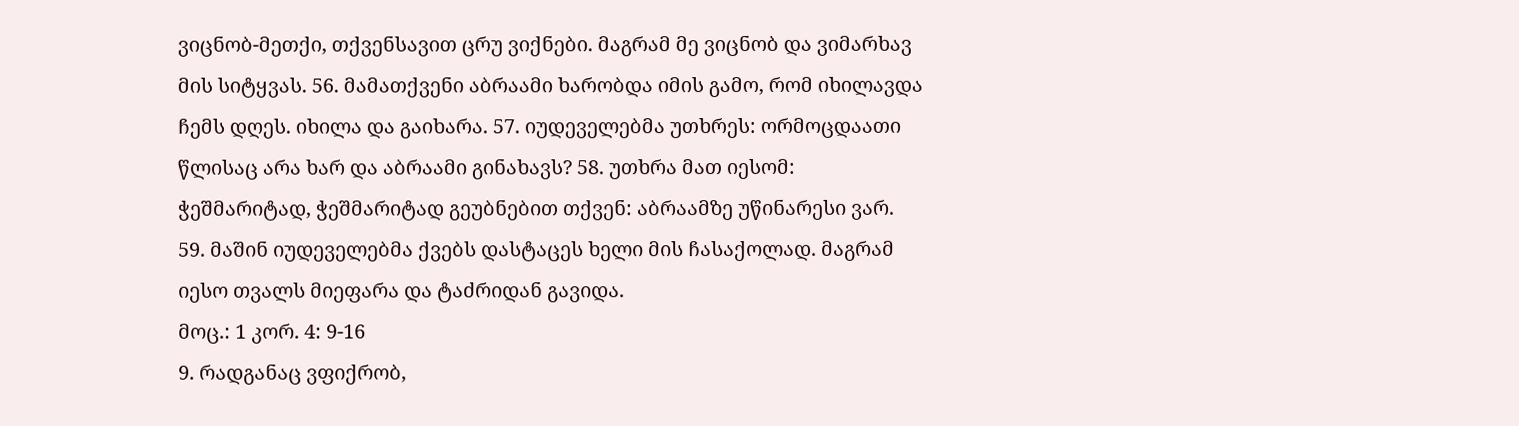ვიცნობ-მეთქი, თქვენსავით ცრუ ვიქნები. მაგრამ მე ვიცნობ და ვიმარხავ მის სიტყვას. 56. მამათქვენი აბრაამი ხარობდა იმის გამო, რომ იხილავდა ჩემს დღეს. იხილა და გაიხარა. 57. იუდეველებმა უთხრეს: ორმოცდაათი წლისაც არა ხარ და აბრაამი გინახავს? 58. უთხრა მათ იესომ: ჭეშმარიტად, ჭეშმარიტად გეუბნებით თქვენ: აბრაამზე უწინარესი ვარ. 59. მაშინ იუდეველებმა ქვებს დასტაცეს ხელი მის ჩასაქოლად. მაგრამ იესო თვალს მიეფარა და ტაძრიდან გავიდა.
მოც.: 1 კორ. 4: 9-16
9. რადგანაც ვფიქრობ,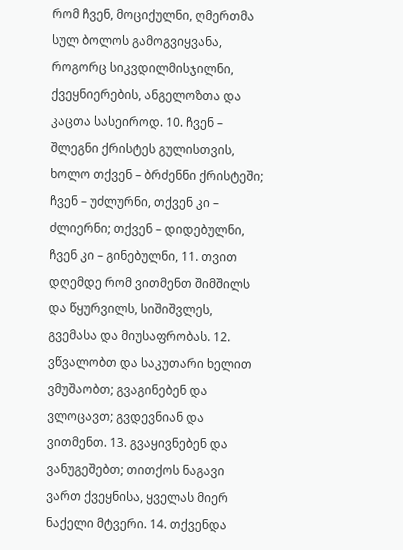რომ ჩვენ, მოციქულნი, ღმერთმა სულ ბოლოს გამოგვიყვანა, როგორც სიკვდილმისჯილნი, ქვეყნიერების, ანგელოზთა და კაცთა სასეიროდ. 10. ჩვენ – შლეგნი ქრისტეს გულისთვის, ხოლო თქვენ – ბრძენნი ქრისტეში; ჩვენ – უძლურნი, თქვენ კი – ძლიერნი; თქვენ – დიდებულნი, ჩვენ კი – გინებულნი, 11. თვით დღემდე რომ ვითმენთ შიმშილს და წყურვილს, სიშიშვლეს, გვემასა და მიუსაფრობას. 12. ვწვალობთ და საკუთარი ხელით ვმუშაობთ; გვაგინებენ და ვლოცავთ; გვდევნიან და ვითმენთ. 13. გვაყივნებენ და ვანუგეშებთ; თითქოს ნაგავი ვართ ქვეყნისა, ყველას მიერ ნაქელი მტვერი. 14. თქვენდა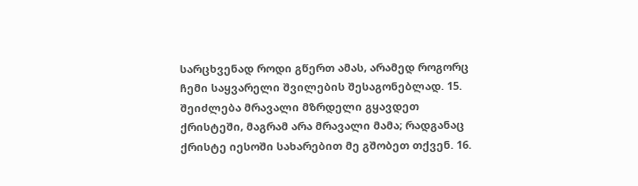სარცხვენად როდი გწერთ ამას, არამედ როგორც ჩემი საყვარელი შვილების შესაგონებლად. 15. შეიძლება მრავალი მზრდელი გყავდეთ ქრისტეში, მაგრამ არა მრავალი მამა; რადგანაც ქრისტე იესოში სახარებით მე გშობეთ თქვენ. 16.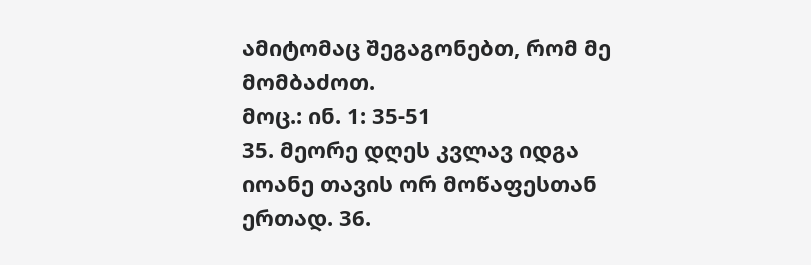ამიტომაც შეგაგონებთ, რომ მე მომბაძოთ.
მოც.: ინ. 1: 35-51
35. მეორე დღეს კვლავ იდგა იოანე თავის ორ მოწაფესთან ერთად. 36.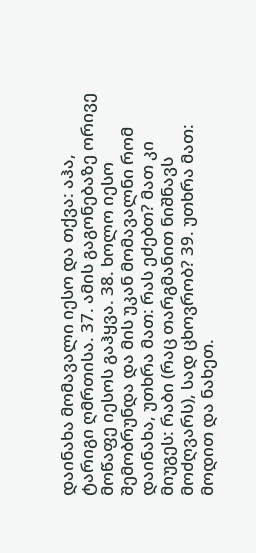დაინახა მომავალი იესო და თქვა: აჰა, ტარიგი ღმრთისა. 37. ამის გაგონებაზე ორივე მოწაფე იესოს გაჰყვა. 38. ხოლო იესო შემობრუნდა და მის უკან მომავალნი რომ დაინახა, უთხრა მათ: რას ეძებთ? მათ კი მიუგეს: რაბი (რაც თარგმანით ნიშნავს მოძღვარს), სად ცხოვრობ? 39. უთხრა მათ: მოდით და ნახეთ.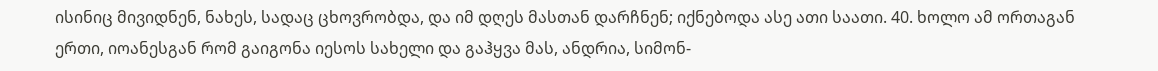ისინიც მივიდნენ, ნახეს, სადაც ცხოვრობდა, და იმ დღეს მასთან დარჩნენ; იქნებოდა ასე ათი საათი. 40. ხოლო ამ ორთაგან ერთი, იოანესგან რომ გაიგონა იესოს სახელი და გაჰყვა მას, ანდრია, სიმონ-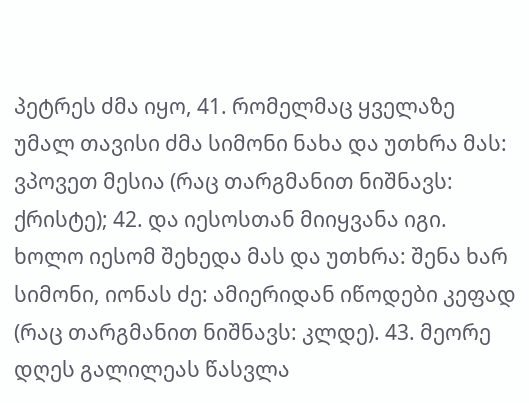პეტრეს ძმა იყო, 41. რომელმაც ყველაზე უმალ თავისი ძმა სიმონი ნახა და უთხრა მას: ვპოვეთ მესია (რაც თარგმანით ნიშნავს: ქრისტე); 42. და იესოსთან მიიყვანა იგი. ხოლო იესომ შეხედა მას და უთხრა: შენა ხარ სიმონი, იონას ძე: ამიერიდან იწოდები კეფად (რაც თარგმანით ნიშნავს: კლდე). 43. მეორე დღეს გალილეას წასვლა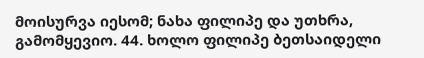მოისურვა იესომ; ნახა ფილიპე და უთხრა, გამომყევიო. 44. ხოლო ფილიპე ბეთსაიდელი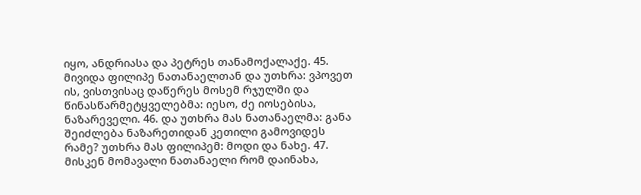იყო, ანდრიასა და პეტრეს თანამოქალაქე. 45. მივიდა ფილიპე ნათანაელთან და უთხრა: ვპოვეთ ის, ვისთვისაც დაწერეს მოსემ რჯულში და წინასწარმეტყველებმა: იესო, ძე იოსებისა, ნაზარეველი. 46. და უთხრა მას ნათანაელმა: განა შეიძლება ნაზარეთიდან კეთილი გამოვიდეს რამე? უთხრა მას ფილიპემ: მოდი და ნახე. 47. მისკენ მომავალი ნათანაელი რომ დაინახა,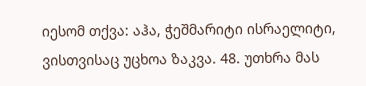იესომ თქვა: აჰა, ჭეშმარიტი ისრაელიტი, ვისთვისაც უცხოა ზაკვა. 48. უთხრა მას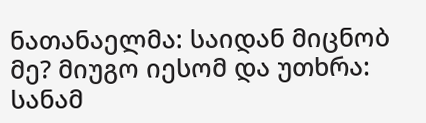ნათანაელმა: საიდან მიცნობ მე? მიუგო იესომ და უთხრა: სანამ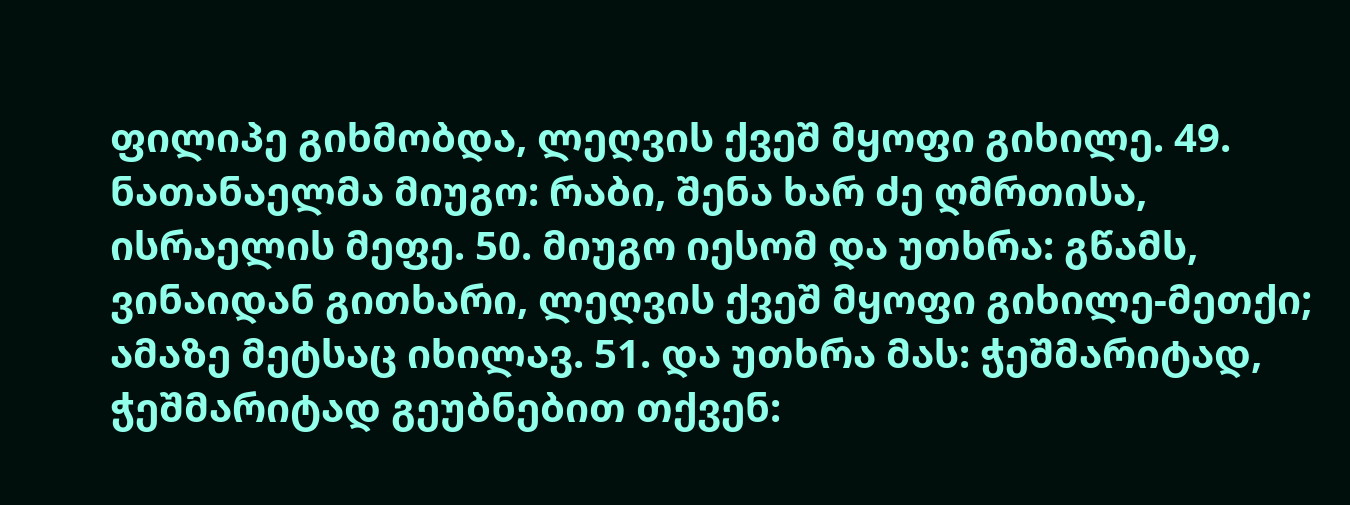ფილიპე გიხმობდა, ლეღვის ქვეშ მყოფი გიხილე. 49. ნათანაელმა მიუგო: რაბი, შენა ხარ ძე ღმრთისა, ისრაელის მეფე. 50. მიუგო იესომ და უთხრა: გწამს, ვინაიდან გითხარი, ლეღვის ქვეშ მყოფი გიხილე-მეთქი; ამაზე მეტსაც იხილავ. 51. და უთხრა მას: ჭეშმარიტად, ჭეშმარიტად გეუბნებით თქვენ: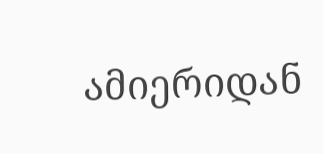ამიერიდან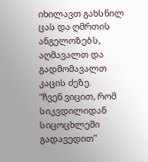იხილავთ გახსნილ ცას და ღმრთის ანგელოზებს, აღმავალთ და გადმომავალთ კაცის ძეზე.
“ჩვენ ვიცით, რომ სიკვდილიდან სიცოცხლეში გადავედით”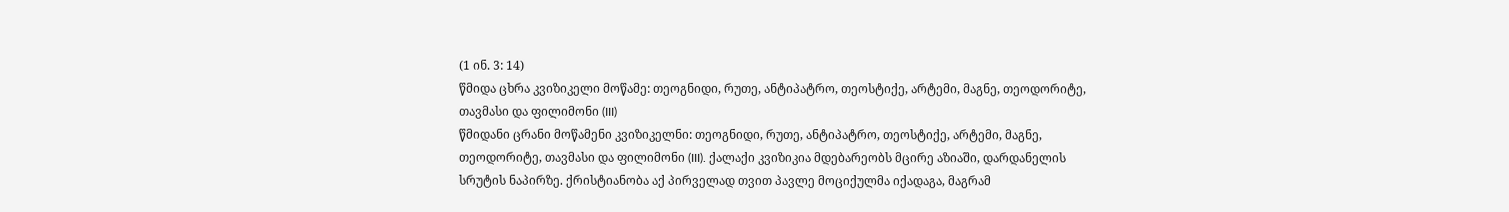(1 ინ. 3: 14)
წმიდა ცხრა კვიზიკელი მოწამე: თეოგნიდი, რუთე, ანტიპატრო, თეოსტიქე, არტემი, მაგნე, თეოდორიტე, თავმასი და ფილიმონი (III)
წმიდანი ცრანი მოწამენი კვიზიკელნი: თეოგნიდი, რუთე, ანტიპატრო, თეოსტიქე, არტემი, მაგნე, თეოდორიტე, თავმასი და ფილიმონი (III). ქალაქი კვიზიკია მდებარეობს მცირე აზიაში, დარდანელის სრუტის ნაპირზე. ქრისტიანობა აქ პირველად თვით პავლე მოციქულმა იქადაგა, მაგრამ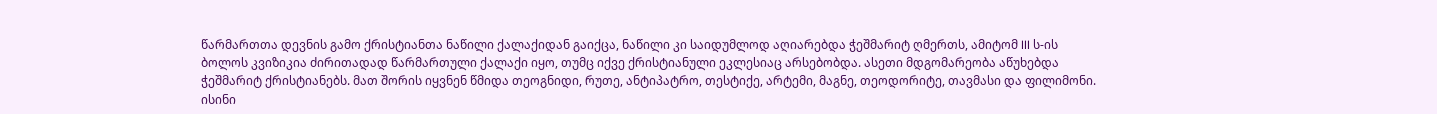წარმართთა დევნის გამო ქრისტიანთა ნაწილი ქალაქიდან გაიქცა, ნაწილი კი საიდუმლოდ აღიარებდა ჭეშმარიტ ღმერთს, ამიტომ III ს-ის ბოლოს კვიზიკია ძირითადად წარმართული ქალაქი იყო, თუმც იქვე ქრისტიანული ეკლესიაც არსებობდა. ასეთი მდგომარეობა აწუხებდა ჭეშმარიტ ქრისტიანებს. მათ შორის იყვნენ წმიდა თეოგნიდი, რუთე, ანტიპატრო, თესტიქე, არტემი, მაგნე, თეოდორიტე, თავმასი და ფილიმონი. ისინი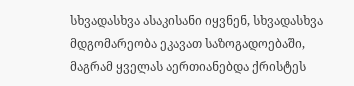სხვადასხვა ასაკისანი იყვნენ, სხვადასხვა მდგომარეობა ეკავათ საზოგადოებაში, მაგრამ ყველას აერთიანებდა ქრისტეს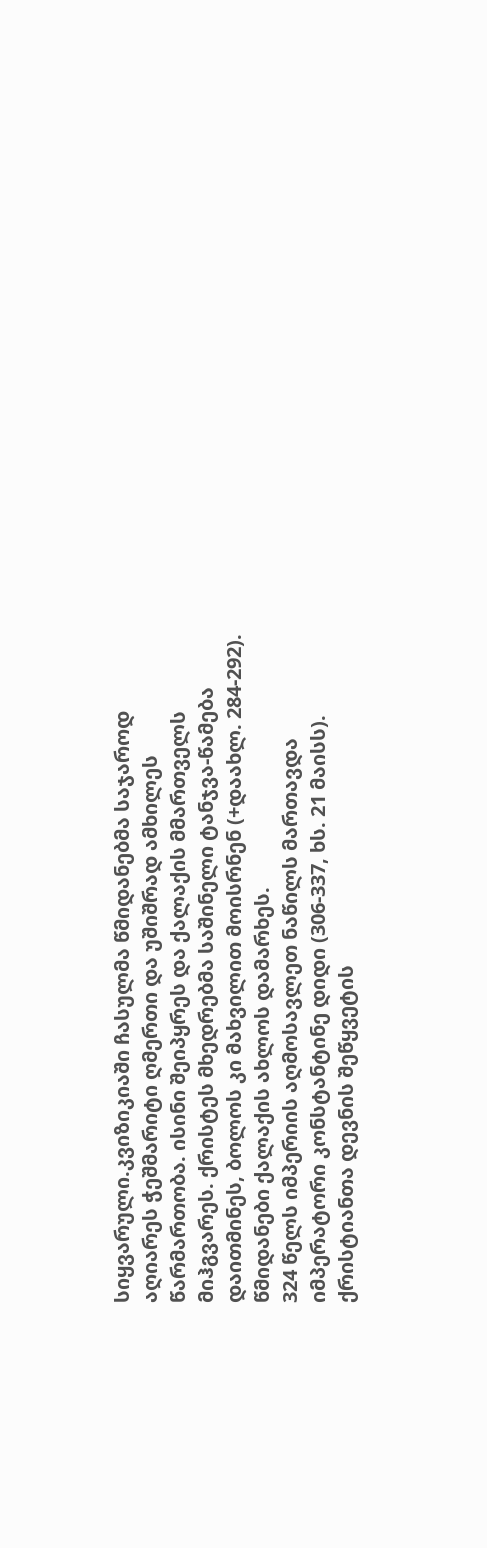სიყვარული.კვიზიკიაში ჩასულმა წმიდანებმა საჯაროდ აღიარეს ჭეშმარიტი ღმერთი და უშიშრად ამხილეს წარმართობა. ისინი შეიპყრეს და ქალაქის მმართველს მიჰგვარეს. ქრისტეს მხედრებმა საშინელი ტანჯვა-წამება დაითმინეს, ბოლოს კი მახვილით მოისრნენ (+დაახლ. 284-292). წმიდანები ქალაქის ახლოს დამარხეს.
324 წელს იმპერიის აღმოსავლეთ ნაწილს მართავდა იმპერატორი კონსტანტინე დიდი (306-337, ხს. 21 მაისს). ქრისტიანთა დევნის შეწყვეტის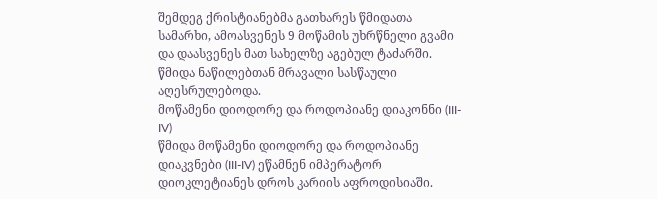შემდეგ ქრისტიანებმა გათხარეს წმიდათა სამარხი, ამოასვენეს 9 მოწამის უხრწნელი გვამი და დაასვენეს მათ სახელზე აგებულ ტაძარში.
წმიდა ნაწილებთან მრავალი სასწაული აღესრულებოდა.
მოწამენი დიოდორე და როდოპიანე დიაკონნი (III-IV)
წმიდა მოწამენი დიოდორე და როდოპიანე დიაკვნები (III-IV) ეწამნენ იმპერატორ დიოკლეტიანეს დროს კარიის აფროდისიაში.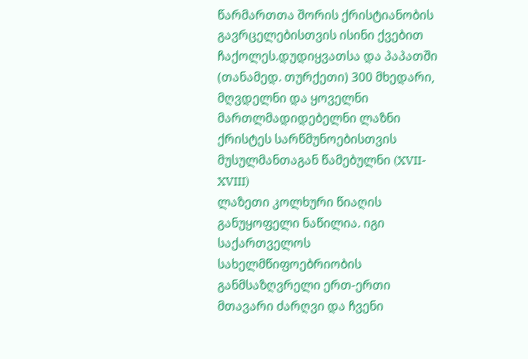წარმართთა შორის ქრისტიანობის გავრცელებისთვის ისინი ქვებით ჩაქოლეს.დუდიყვათსა და პაპათში (თანამედ. თურქეთი) 300 მხედარი, მღვდელნი და ყოველნი მართლმადიდებელნი ლაზნი ქრისტეს სარწმუნოებისთვის მუსულმანთაგან წამებულნი (XVII-XVIII)
ლაზეთი კოლხური წიაღის განუყოფელი ნაწილია. იგი საქართველოს სახელმწიფოებრიობის განმსაზღვრელი ერთ-ერთი მთავარი ძარღვი და ჩვენი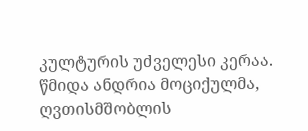კულტურის უძველესი კერაა. წმიდა ანდრია მოციქულმა, ღვთისმშობლის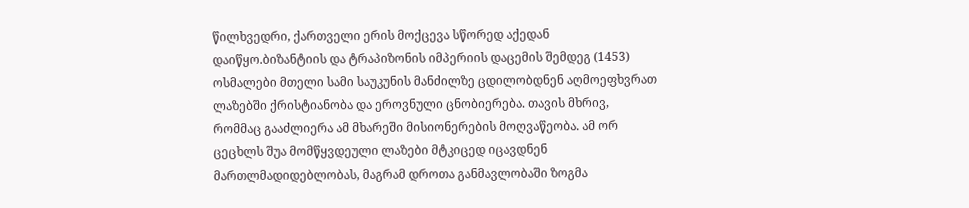წილხვედრი, ქართველი ერის მოქცევა სწორედ აქედან დაიწყო.ბიზანტიის და ტრაპიზონის იმპერიის დაცემის შემდეგ (1453) ოსმალები მთელი სამი საუკუნის მანძილზე ცდილობდნენ აღმოეფხვრათ ლაზებში ქრისტიანობა და ეროვნული ცნობიერება. თავის მხრივ, რომმაც გააძლიერა ამ მხარეში მისიონერების მოღვაწეობა. ამ ორ ცეცხლს შუა მომწყვდეული ლაზები მტკიცედ იცავდნენ მართლმადიდებლობას, მაგრამ დროთა განმავლობაში ზოგმა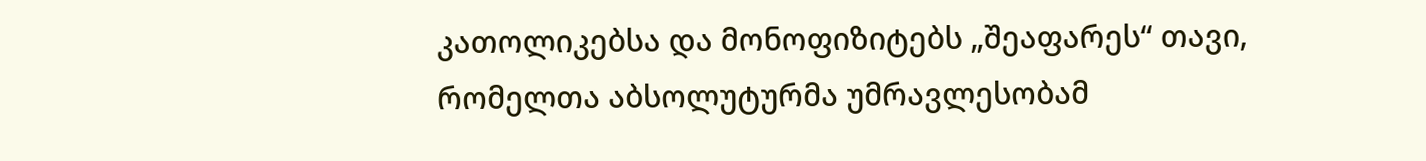კათოლიკებსა და მონოფიზიტებს „შეაფარეს“ თავი, რომელთა აბსოლუტურმა უმრავლესობამ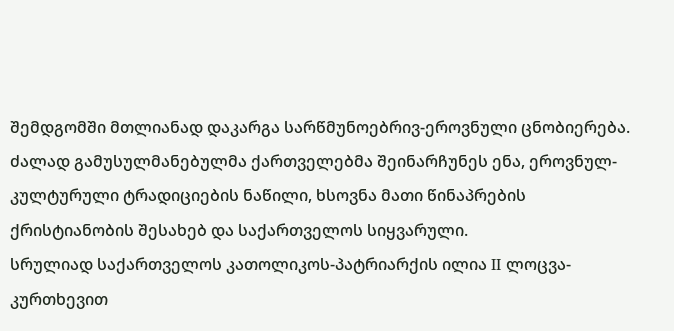შემდგომში მთლიანად დაკარგა სარწმუნოებრივ-ეროვნული ცნობიერება. ძალად გამუსულმანებულმა ქართველებმა შეინარჩუნეს ენა, ეროვნულ-კულტურული ტრადიციების ნაწილი, ხსოვნა მათი წინაპრების ქრისტიანობის შესახებ და საქართველოს სიყვარული.
სრულიად საქართველოს კათოლიკოს-პატრიარქის ილია II ლოცვა-კურთხევით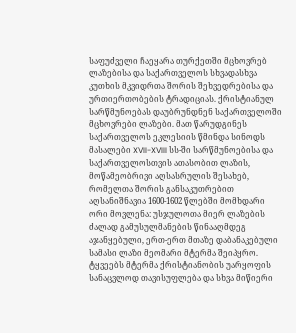საფუძველი ჩაეყარა თურქეთში მცხოვრებ ლაზებისა და საქართველოს სხვადასხვა კუთხის მკვიდრთა შორის შეხვედრებისა და ურთიერთობების ტრადიციას. ქრისტიანულ სარწმუნოებას დაუბრუნდნენ საქართველოში მცხოვრები ლაზები. მათ წარუდგინეს საქართველოს ეკლესიის წმინდა სინოდს მასალები XVII-XVIII სს-ში სარწმუნოებისა და საქართველოსთვის ათასობით ლაზის, მოწამეობრივი აღსასრულის შესახებ, რომელთა შორის განსაკუთრებით აღსანიშნავია 1600-1602 წლებში მომხდარი ორი მოვლენა: უსჯულოთა მიერ ლაზების ძალად გამუსულმანების წინააღმდეგ აჯანყებული, ერთ-ერთ მთაზე დაბანაკებული სამასი ლაზი მეომარი მტერმა შეიპყრო. ტყვეებს მტერმა ქრისტიანობის უარყოფის სანაცვლოდ თავისუფლება და სხვა მიწიერი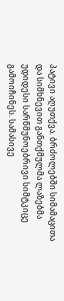პატივი აღუთქვა. ბრძოლებში სიმამაცითა და სიმხნევით განთქმულმა ლაზებმა უდიდესი სარწმუნოებრივი სიმტკიცე გამოიჩინეს. სამასივე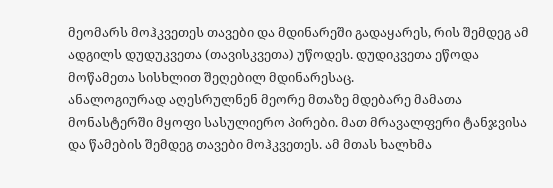მეომარს მოჰკვეთეს თავები და მდინარეში გადაყარეს, რის შემდეგ ამ ადგილს დუდუკვეთა (თავისკვეთა) უწოდეს. დუდიკვეთა ეწოდა მოწამეთა სისხლით შეღებილ მდინარესაც.
ანალოგიურად აღესრულნენ მეორე მთაზე მდებარე მამათა მონასტერში მყოფი სასულიერო პირები. მათ მრავალფერი ტანჯვისა და წამების შემდეგ თავები მოჰკვეთეს. ამ მთას ხალხმა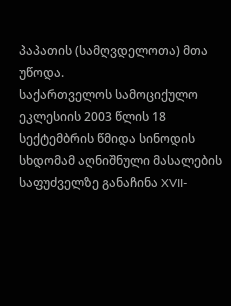პაპათის (სამღვდელოთა) მთა უწოდა.
საქართველოს სამოციქულო ეკლესიის 2003 წლის 18 სექტემბრის წმიდა სინოდის სხდომამ აღნიშნული მასალების საფუძველზე განაჩინა XVII-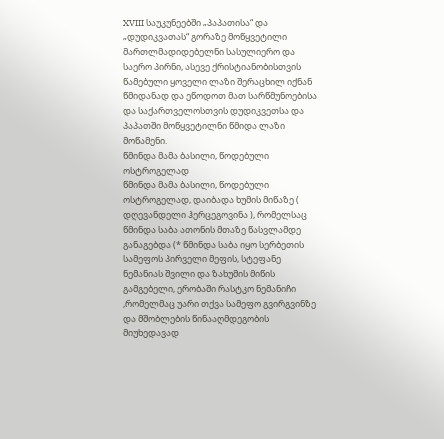XVIII საუკუნეებში „პაპათისა“ და „დუდიკვათას“ გორაზე მოწყვეტილი მართლმადიდებელნი სასულიერო და საერო პირნი, ასევე ქრისტიანობისთვის წამებული ყოველი ლაზი შერაცხილ იქნან წმიდანად და ეწოდოთ მათ სარწმუნოებისა და საქართველოსთვის დუდიკვეთსა და პაპათში მოწყვეტილნი წმიდა ლაზი მოწამენი.
წმინდა მამა ბასილი, წოდებული ოსტროგელად
წმინდა მამა ბასილი, წოდებული ოსტროგელად, დაიბადა ხუმის მიწაზე ( დღევანდელი ჰერცეგოვინა ), რომელსაც წმინდა საბა ათონის მთაზე წასვლამდე განაგებდა (* წმინდა საბა იყო სერბეთის სამეფოს პირველი მეფის, სტეფანე ნემანიას შვილი და ზახუმის მიწის გამგებელი, ერობაში რასტკო ნემანიჩი ,რომელმაც უარი თქვა სამეფო გვირგვინზე და მშობლების წინააღმდეგობის მიუხედავად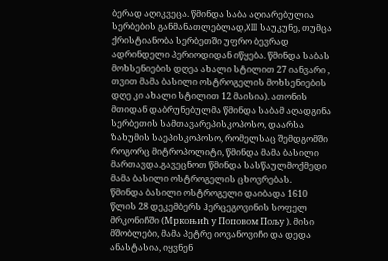ბერად აღიკვეცა. წმინდა საბა აღიარებულია სერბების განმანათლებლად,XIII საუკუნე, თუმცა ქრისტიანობა სერბეთში უფრო ბევრად ადრინდელი პერიოდიდან იწყება. წმინდა საბას მოხსენიების დღეა ახალი სტილით 27 იანვარი , თვით მამა ბასილი ოსტროგელის მოხსენიების დღე კი ახალი სტილით 12 მაისია). ათონის მთიდან დაბრუნებულმა წმინდა საბამ აღადგინა სერბეთის სამთავარეპისკოპოსო, დაარსა ზახუმის საეპისკოპოსო, რომელსაც შემდგომში როგორც მიტროპოლიტი, წმინდა მამა ბასილი მართავდა.გავეცნოთ წმინდა სასწაულმოქმედი მამა ბასილი ოსტროგელის ცხოვრებას.
წმინდა ბასილი ოსტროგელი დაიბადა 1610 წლის 28 დეკემბერს ჰერცეგოვინის სოფელ მრკონიჩში (Мркоњић у Поповом Пољу ). მისი მშობლები, მამა პეტრე იოვანოვიჩი და დედა ანასტასია, იყვნენ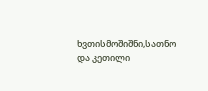ხვთისმოშიშნი,სათნო და კეთილი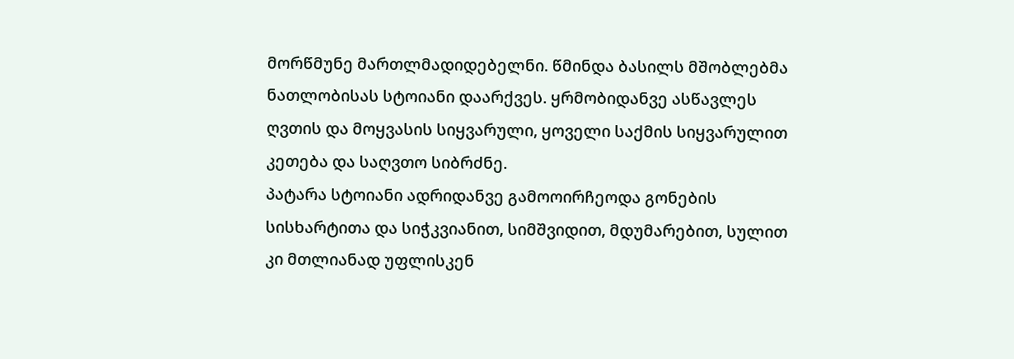მორწმუნე მართლმადიდებელნი. წმინდა ბასილს მშობლებმა ნათლობისას სტოიანი დაარქვეს. ყრმობიდანვე ასწავლეს ღვთის და მოყვასის სიყვარული, ყოველი საქმის სიყვარულით კეთება და საღვთო სიბრძნე.
პატარა სტოიანი ადრიდანვე გამოოირჩეოდა გონების სისხარტითა და სიჭკვიანით, სიმშვიდით, მდუმარებით, სულით კი მთლიანად უფლისკენ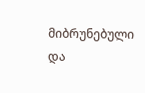მიბრუნებული და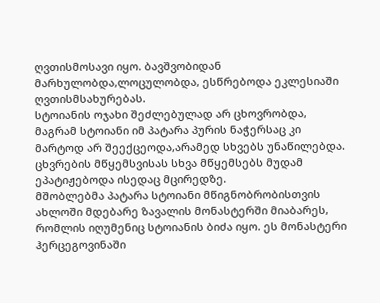ღვთისმოსავი იყო. ბავშვობიდან მარხულობდა,ლოცულობდა, ესწრებოდა ეკლესიაში ღვთისმსახურებას.
სტოიანის ოჯახი შეძლებულად არ ცხოვრობდა, მაგრამ სტოიანი იმ პატარა პურის ნაჭერსაც კი მარტოდ არ შეექცეოდა,არამედ სხვებს უნაწილებდა. ცხვრების მწყემსვისას სხვა მწყემსებს მუდამ ეპატიჟებოდა ისედაც მცირედზე.
მშობლებმა პატარა სტოიანი მწიგნობრობისთვის ახლოში მდებარე ზავალის მონასტერში მიაბარეს, რომლის იღუმენიც სტოიანის ბიძა იყო. ეს მონასტერი ჰერცეგოვინაში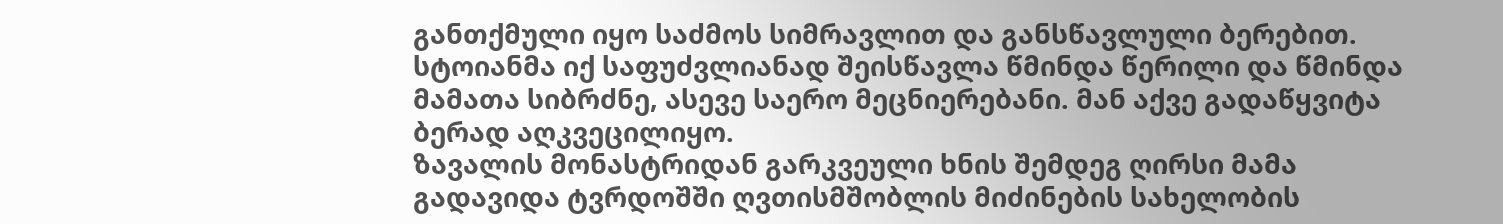განთქმული იყო საძმოს სიმრავლით და განსწავლული ბერებით. სტოიანმა იქ საფუძვლიანად შეისწავლა წმინდა წერილი და წმინდა მამათა სიბრძნე, ასევე საერო მეცნიერებანი. მან აქვე გადაწყვიტა ბერად აღკვეცილიყო.
ზავალის მონასტრიდან გარკვეული ხნის შემდეგ ღირსი მამა გადავიდა ტვრდოშში ღვთისმშობლის მიძინების სახელობის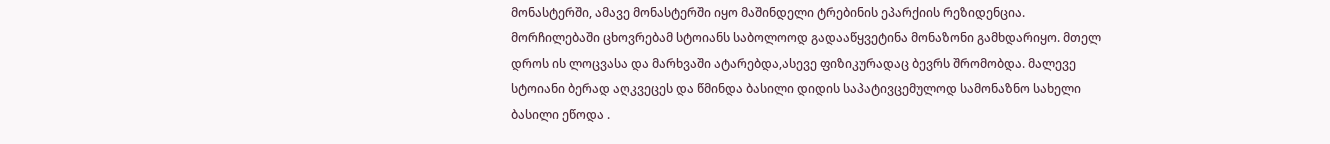მონასტერში, ამავე მონასტერში იყო მაშინდელი ტრებინის ეპარქიის რეზიდენცია.
მორჩილებაში ცხოვრებამ სტოიანს საბოლოოდ გადააწყვეტინა მონაზონი გამხდარიყო. მთელ დროს ის ლოცვასა და მარხვაში ატარებდა,ასევე ფიზიკურადაც ბევრს შრომობდა. მალევე სტოიანი ბერად აღკვეცეს და წმინდა ბასილი დიდის საპატივცემულოდ სამონაზნო სახელი ბასილი ეწოდა .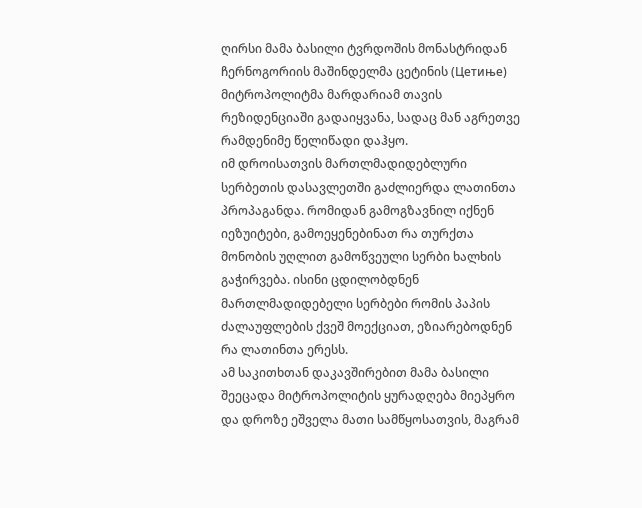ღირსი მამა ბასილი ტვრდოშის მონასტრიდან ჩერნოგორიის მაშინდელმა ცეტინის (Цетиње) მიტროპოლიტმა მარდარიამ თავის რეზიდენციაში გადაიყვანა, სადაც მან აგრეთვე რამდენიმე წელიწადი დაჰყო.
იმ დროისათვის მართლმადიდებლური სერბეთის დასავლეთში გაძლიერდა ლათინთა პროპაგანდა. რომიდან გამოგზავნილ იქნენ იეზუიტები, გამოეყენებინათ რა თურქთა მონობის უღლით გამოწვეული სერბი ხალხის გაჭირვება. ისინი ცდილობდნენ მართლმადიდებელი სერბები რომის პაპის ძალაუფლების ქვეშ მოექციათ, ეზიარებოდნენ რა ლათინთა ერესს.
ამ საკითხთან დაკავშირებით მამა ბასილი შეეცადა მიტროპოლიტის ყურადღება მიეპყრო და დროზე ეშველა მათი სამწყოსათვის, მაგრამ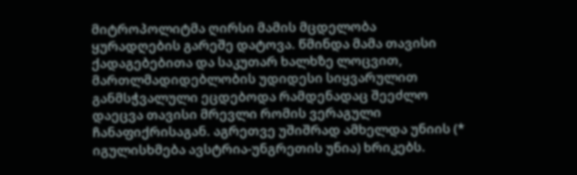მიტროპოლიტმა ღირსი მამის მცდელობა ყურადღების გარეშე დატოვა. წმინდა მამა თავისი ქადაგებებითა და საკუთარ ხალხზე ლოცვით, მართლმადიდებლობის უდიდესი სიყვარულით განმსჭვალული ეცდებოდა რამდენადაც შეეძლო დაეცვა თავისი მრევლი რომის ვერაგული ჩანაფიქრისაგან. აგრეთვე უშიშრად ამხელდა უნიის (* იგულისხმება ავსტრია-უნგრეთის უნია) ხრიკებს.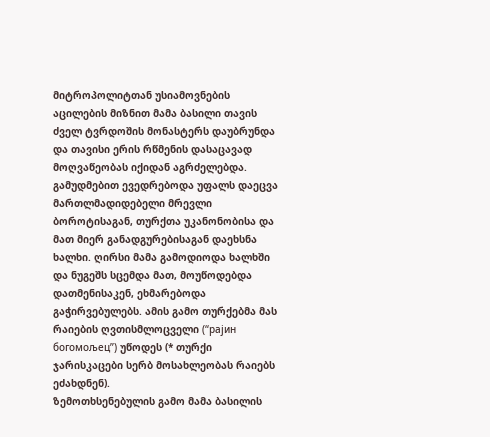მიტროპოლიტთან უსიამოვნების აცილების მიზნით მამა ბასილი თავის ძველ ტვრდოშის მონასტერს დაუბრუნდა და თავისი ერის რწმენის დასაცავად მოღვაწეობას იქიდან აგრძელებდა. გამუდმებით ევედრებოდა უფალს დაეცვა მართლმადიდებელი მრევლი ბოროტისაგან, თურქთა უკანონობისა და მათ მიერ განადგურებისაგან დაეხსნა ხალხი. ღირსი მამა გამოდიოდა ხალხში და ნუგეშს სცემდა მათ, მოუწოდებდა დათმენისაკენ, ეხმარებოდა გაჭირვებულებს. ამის გამო თურქებმა მას რაიების ღვთისმლოცველი (“рајин богомољец”) უწოდეს (* თურქი ჯარისკაცები სერბ მოსახლეობას რაიებს ეძახდნენ).
ზემოთხსენებულის გამო მამა ბასილის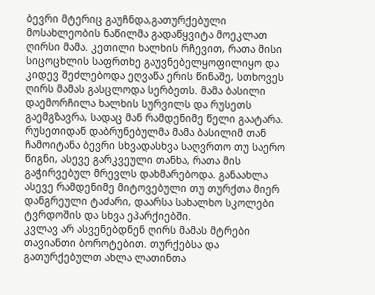ბევრი მტერიც გაუჩნდა,გათურქებული მოსახლეობის ნაწილმა გადაწყვიტა მოეკლათ ღირსი მამა. კეთილი ხალხის რჩევით, რათა მისი სიცოცხლის საფრთხე გაუვნებელყოფილიყო და კიდევ შეძლებოდა ეღვაწა ერის წინაშე, სთხოვეს ღირს მამას გასცლოდა სერბეთს. მამა ბასილი დაემორჩილა ხალხის სურვილს და რუსეთს გაემგზავრა, სადაც მან რამდენიმე წელი გაატარა.
რუსეთიდან დაბრუნებულმა მამა ბასილიმ თან ჩამოიტანა ბევრი სხვადასხვა საღვრთო თუ საერო წიგნი, ასევე გარკვეული თანხა, რათა მის გაჭირვებულ მრევლს დახმარებოდა. განაახლა ასევე რამდენიმე მიტოვებული თუ თურქთა მიერ დანგრეული ტაძარი, დაარსა სახალხო სკოლები ტვრდოშის და სხვა ეპარქიებში.
კვლავ არ ასვენებდნენ ღირს მამას მტრები თავიანთი ბოროტებით. თურქებსა და გათურქებულთ ახლა ლათინთა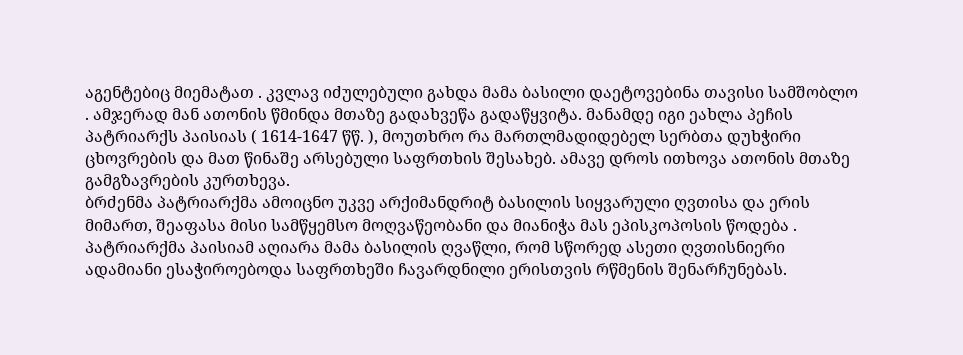აგენტებიც მიემატათ . კვლავ იძულებული გახდა მამა ბასილი დაეტოვებინა თავისი სამშობლო . ამჯერად მან ათონის წმინდა მთაზე გადახვეწა გადაწყვიტა. მანამდე იგი ეახლა პეჩის პატრიარქს პაისიას ( 1614-1647 წწ. ), მოუთხრო რა მართლმადიდებელ სერბთა დუხჭირი ცხოვრების და მათ წინაშე არსებული საფრთხის შესახებ. ამავე დროს ითხოვა ათონის მთაზე გამგზავრების კურთხევა.
ბრძენმა პატრიარქმა ამოიცნო უკვე არქიმანდრიტ ბასილის სიყვარული ღვთისა და ერის მიმართ, შეაფასა მისი სამწყემსო მოღვაწეობანი და მიანიჭა მას ეპისკოპოსის წოდება . პატრიარქმა პაისიამ აღიარა მამა ბასილის ღვაწლი, რომ სწორედ ასეთი ღვთისნიერი ადამიანი ესაჭიროებოდა საფრთხეში ჩავარდნილი ერისთვის რწმენის შენარჩუნებას.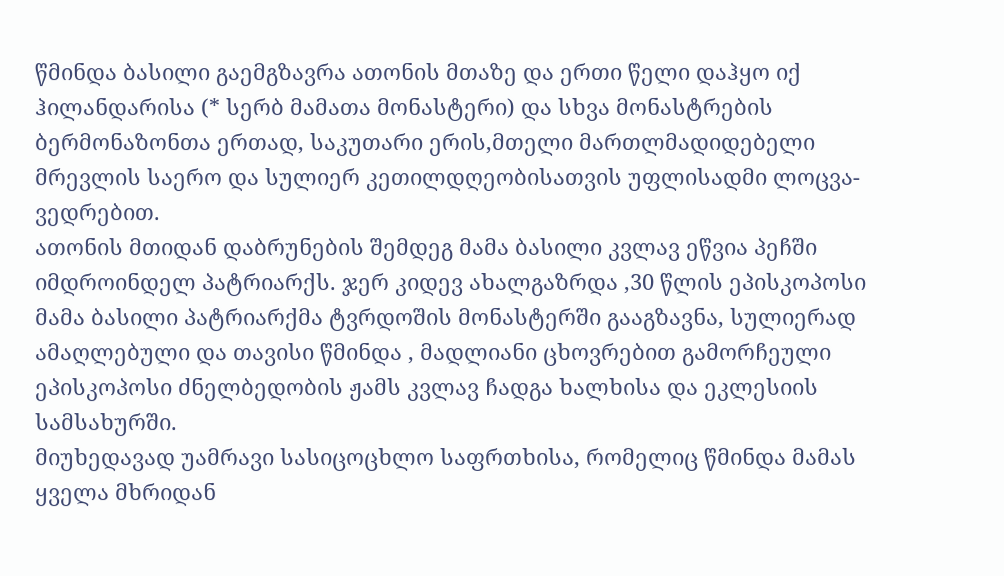წმინდა ბასილი გაემგზავრა ათონის მთაზე და ერთი წელი დაჰყო იქ ჰილანდარისა (* სერბ მამათა მონასტერი) და სხვა მონასტრების ბერმონაზონთა ერთად, საკუთარი ერის,მთელი მართლმადიდებელი მრევლის საერო და სულიერ კეთილდღეობისათვის უფლისადმი ლოცვა-ვედრებით.
ათონის მთიდან დაბრუნების შემდეგ მამა ბასილი კვლავ ეწვია პეჩში იმდროინდელ პატრიარქს. ჯერ კიდევ ახალგაზრდა ,30 წლის ეპისკოპოსი მამა ბასილი პატრიარქმა ტვრდოშის მონასტერში გააგზავნა, სულიერად ამაღლებული და თავისი წმინდა , მადლიანი ცხოვრებით გამორჩეული ეპისკოპოსი ძნელბედობის ჟამს კვლავ ჩადგა ხალხისა და ეკლესიის სამსახურში.
მიუხედავად უამრავი სასიცოცხლო საფრთხისა, რომელიც წმინდა მამას ყველა მხრიდან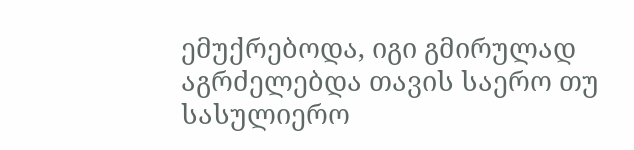ემუქრებოდა, იგი გმირულად აგრძელებდა თავის საერო თუ სასულიერო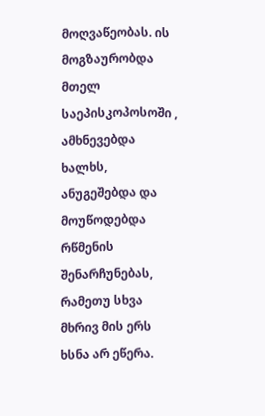მოღვაწეობას. ის მოგზაურობდა მთელ საეპისკოპოსოში , ამხნევებდა ხალხს, ანუგეშებდა და მოუწოდებდა რწმენის შენარჩუნებას, რამეთუ სხვა მხრივ მის ერს ხსნა არ ეწერა.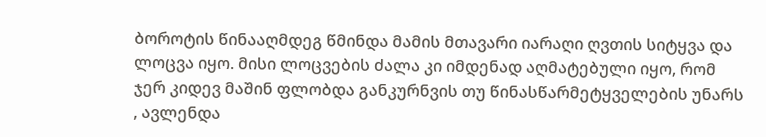ბოროტის წინააღმდეგ წმინდა მამის მთავარი იარაღი ღვთის სიტყვა და ლოცვა იყო. მისი ლოცვების ძალა კი იმდენად აღმატებული იყო, რომ ჯერ კიდევ მაშინ ფლობდა განკურნვის თუ წინასწარმეტყველების უნარს , ავლენდა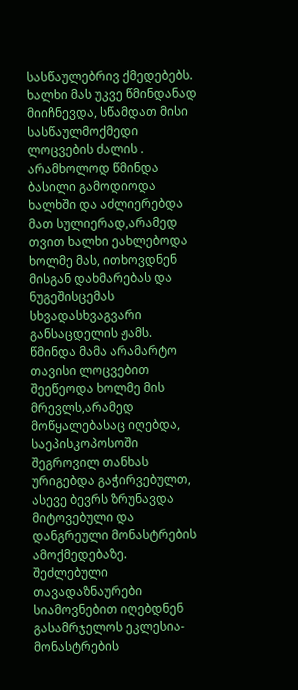სასწაულებრივ ქმედებებს. ხალხი მას უკვე წმინდანად მიიჩნევდა, სწამდათ მისი სასწაულმოქმედი ლოცვების ძალის .
არამხოლოდ წმინდა ბასილი გამოდიოდა ხალხში და აძლიერებდა მათ სულიერად,არამედ თვით ხალხი ეახლებოდა ხოლმე მას, ითხოვდნენ მისგან დახმარებას და ნუგეშისცემას სხვადასხვაგვარი განსაცდელის ჟამს. წმინდა მამა არამარტო თავისი ლოცვებით შეეწეოდა ხოლმე მის მრევლს,არამედ მოწყალებასაც იღებდა, საეპისკოპოსოში შეგროვილ თანხას ურიგებდა გაჭირვებულთ, ასევე ბევრს ზრუნავდა მიტოვებული და დანგრეული მონასტრების ამოქმედებაზე. შეძლებული თავადაზნაურები სიამოვნებით იღებდნენ გასამრჯელოს ეკლესია-მონასტრების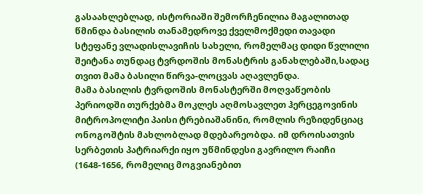გასაახლებლად, ისტორიაში შემორჩენილია მაგალითად წმინდა ბასილის თანამედროვე ქველმოქმედი თავადი სტეფანე ვლადისლავიჩის სახელი, რომელმაც დიდი წვლილი შეიტანა თუნდაც ტვრდოშის მონასტრის განახლებაში,სადაც თვით მამა ბასილი წირვა-ლოცვას აღავლენდა.
მამა ბასილის ტვრდოშის მონასტერში მოღვაწეობის პერიოდში თურქებმა მოკლეს აღმოსავლეთ ჰერცეგოვინის მიტროპოლიტი პაისი ტრებიაშანინი, რომლის რეზიდენციაც ონოგოშტის მახლობლად მდებარეობდა. იმ დროისათვის სერბეთის პატრიარქი იყო უწმინდესი გავრილო რაიჩი (1648-1656, რომელიც მოგვიანებით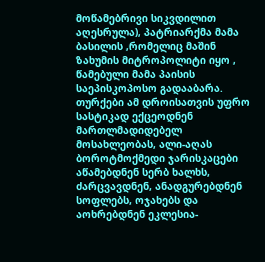მოწამებრივი სიკვდილით აღესრულა), პატრიარქმა მამა ბასილის ,რომელიც მაშინ ზახუმის მიტროპოლიტი იყო , წამებული მამა პაისის საეპისკოპოსო გადააბარა.
თურქები ამ დროისათვის უფრო სასტიკად ექცეოდნენ მართლმადიდებელ მოსახლეობას, ალი-აღას ბოროტმოქმედი ჯარისკაცები აწამებდნენ სერბ ხალხს, ძარცვავდნენ, ანადგურებდნენ სოფლებს, ოჯახებს და აოხრებდნენ ეკლესია-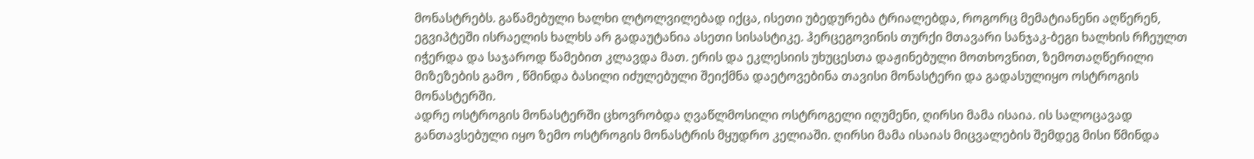მონასტრებს. გაწამებული ხალხი ლტოლვილებად იქცა, ისეთი უბედურება ტრიალებდა, როგორც მემატიანენი აღწერენ, ეგვიპტეში ისრაელის ხალხს არ გადაუტანია ასეთი სისასტიკე. ჰერცეგოვინის თურქი მთავარი სანჯაკ-ბეგი ხალხის რჩეულთ იჭერდა და საჯაროდ წამებით კლავდა მათ. ერის და ეკლესიის უხუცესთა დაჟინებული მოთხოვნით, ზემოთაღწერილი მიზეზების გამო , წმინდა ბასილი იძულებული შეიქმნა დაეტოვებინა თავისი მონასტერი და გადასულიყო ოსტროგის მონასტერში.
ადრე ოსტროგის მონასტერში ცხოვრობდა ღვაწლმოსილი ოსტროგელი იღუმენი, ღირსი მამა ისაია. ის სალოცავად განთავსებული იყო ზემო ოსტროგის მონასტრის მყუდრო კელიაში. ღირსი მამა ისაიას მიცვალების შემდეგ მისი წმინდა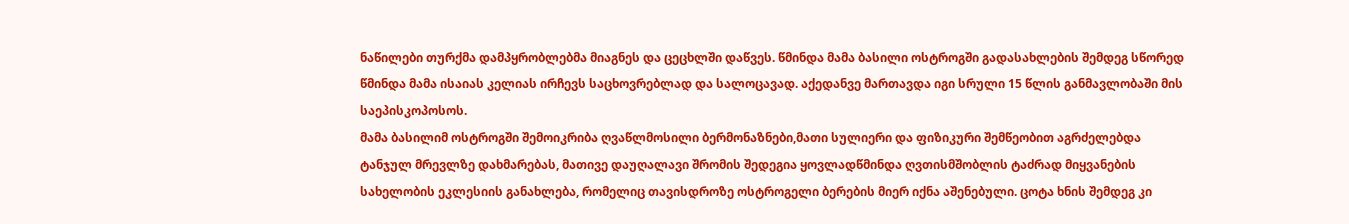ნაწილები თურქმა დამპყრობლებმა მიაგნეს და ცეცხლში დაწვეს. წმინდა მამა ბასილი ოსტროგში გადასახლების შემდეგ სწორედ წმინდა მამა ისაიას კელიას ირჩევს საცხოვრებლად და სალოცავად. აქედანვე მართავდა იგი სრული 15 წლის განმავლობაში მის საეპისკოპოსოს.
მამა ბასილიმ ოსტროგში შემოიკრიბა ღვაწლმოსილი ბერმონაზნები,მათი სულიერი და ფიზიკური შემწეობით აგრძელებდა ტანჯულ მრევლზე დახმარებას, მათივე დაუღალავი შრომის შედეგია ყოვლადწმინდა ღვთისმშობლის ტაძრად მიყვანების სახელობის ეკლესიის განახლება, რომელიც თავისდროზე ოსტროგელი ბერების მიერ იქნა აშენებული. ცოტა ხნის შემდეგ კი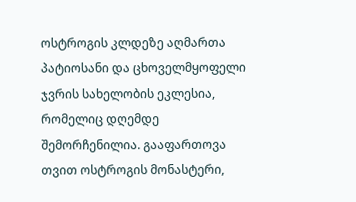ოსტროგის კლდეზე აღმართა პატიოსანი და ცხოველმყოფელი ჯვრის სახელობის ეკლესია, რომელიც დღემდე შემორჩენილია. გააფართოვა თვით ოსტროგის მონასტერი,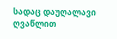სადაც დაუღალავი ღვაწლით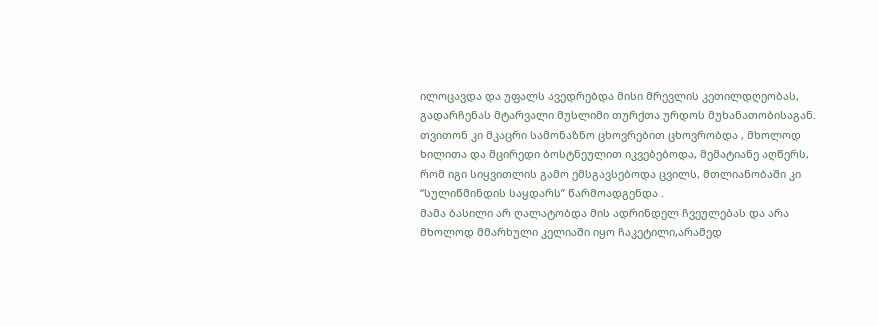ილოცავდა და უფალს ავედრებდა მისი მრევლის კეთილდღეობას, გადარჩენას მტარვალი მუსლიმი თურქთა ურდოს მუხანათობისაგან. თვითონ კი მკაცრი სამონაზნო ცხოვრებით ცხოვრობდა , მხოლოდ ხილითა და მცირედი ბოსტნეულით იკვებებოდა, მემატიანე აღწერს, რომ იგი სიყვითლის გამო ემსგავსებოდა ცვილს, მთლიანობაში კი “სულიწმინდის საყდარს” წარმოადგენდა .
მამა ბასილი არ ღალატობდა მის ადრინდელ ჩვეულებას და არა მხოლოდ მმარხული კელიაში იყო ჩაკეტილი,არამედ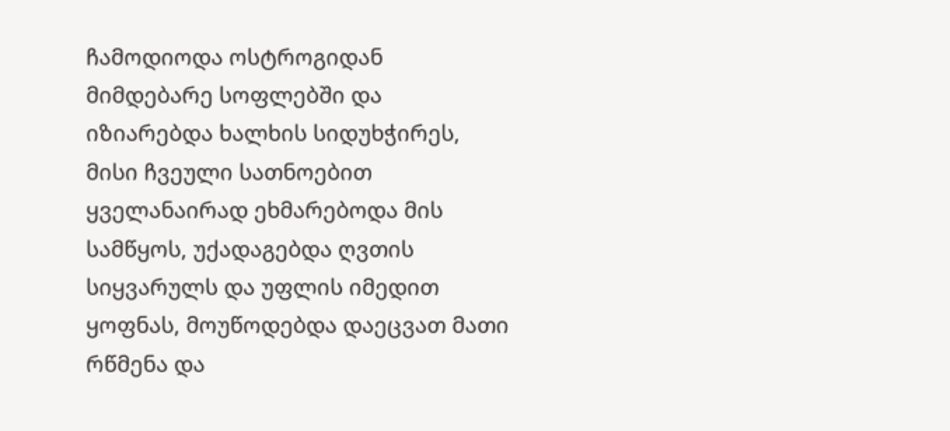ჩამოდიოდა ოსტროგიდან მიმდებარე სოფლებში და იზიარებდა ხალხის სიდუხჭირეს, მისი ჩვეული სათნოებით ყველანაირად ეხმარებოდა მის სამწყოს, უქადაგებდა ღვთის სიყვარულს და უფლის იმედით ყოფნას, მოუწოდებდა დაეცვათ მათი რწმენა და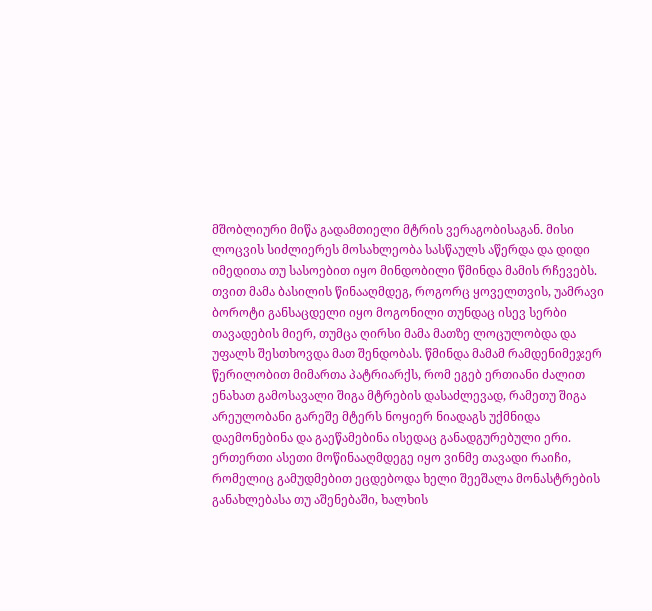მშობლიური მიწა გადამთიელი მტრის ვერაგობისაგან. მისი ლოცვის სიძლიერეს მოსახლეობა სასწაულს აწერდა და დიდი იმედითა თუ სასოებით იყო მინდობილი წმინდა მამის რჩევებს.
თვით მამა ბასილის წინააღმდეგ, როგორც ყოველთვის, უამრავი ბოროტი განსაცდელი იყო მოგონილი თუნდაც ისევ სერბი თავადების მიერ, თუმცა ღირსი მამა მათზე ლოცულობდა და უფალს შესთხოვდა მათ შენდობას. წმინდა მამამ რამდენიმეჯერ წერილობით მიმართა პატრიარქს, რომ ეგებ ერთიანი ძალით ენახათ გამოსავალი შიგა მტრების დასაძლევად, რამეთუ შიგა არეულობანი გარეშე მტერს ნოყიერ ნიადაგს უქმნიდა დაემონებინა და გაეწამებინა ისედაც განადგურებული ერი.
ერთერთი ასეთი მოწინააღმდეგე იყო ვინმე თავადი რაიჩი, რომელიც გამუდმებით ეცდებოდა ხელი შეეშალა მონასტრების განახლებასა თუ აშენებაში, ხალხის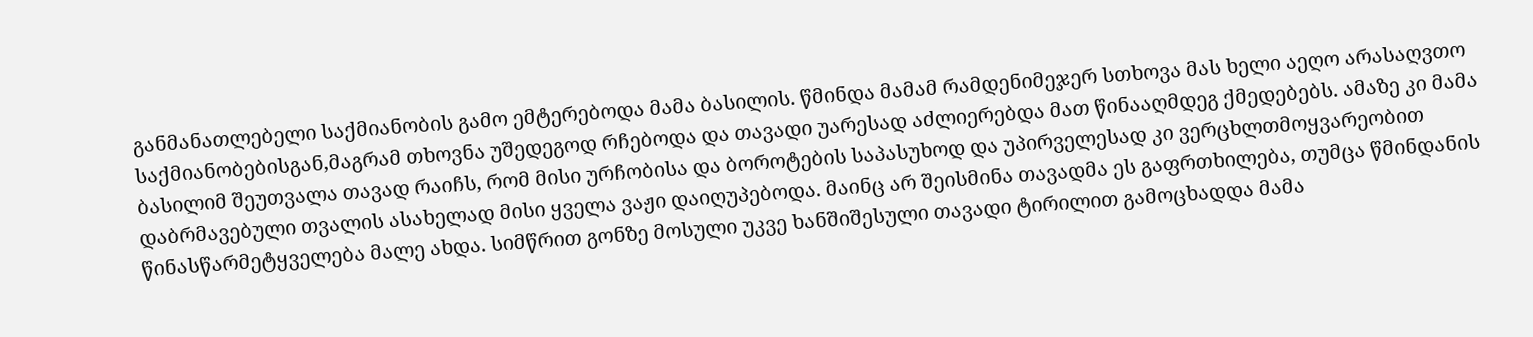განმანათლებელი საქმიანობის გამო ემტერებოდა მამა ბასილის. წმინდა მამამ რამდენიმეჯერ სთხოვა მას ხელი აეღო არასაღვთო საქმიანობებისგან,მაგრამ თხოვნა უშედეგოდ რჩებოდა და თავადი უარესად აძლიერებდა მათ წინააღმდეგ ქმედებებს. ამაზე კი მამა ბასილიმ შეუთვალა თავად რაიჩს, რომ მისი ურჩობისა და ბოროტების საპასუხოდ და უპირველესად კი ვერცხლთმოყვარეობით დაბრმავებული თვალის ასახელად მისი ყველა ვაჟი დაიღუპებოდა. მაინც არ შეისმინა თავადმა ეს გაფრთხილება, თუმცა წმინდანის წინასწარმეტყველება მალე ახდა. სიმწრით გონზე მოსული უკვე ხანშიშესული თავადი ტირილით გამოცხადდა მამა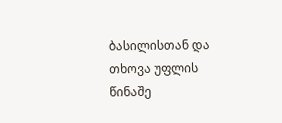ბასილისთან და თხოვა უფლის წინაშე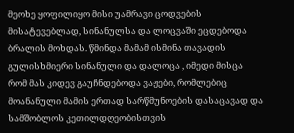მეოხე ყოფილიყო მისი უამრავი ცოდვების მისატევებლად, სინანულსა და ლოცვაში ეცდებოდა ბრალის მოხდას. წმინდა მამამ ისმინა თავადის გულისხმიერი სინანული და დალოცა , იმედი მისცა რომ მას კიდევ გაუჩნდებოდა ვაჟები, რომლებიც მოანანული მამის ერთად სარწმუნოების დასაცავად და სამშობლოს კეთილდღეობისთვის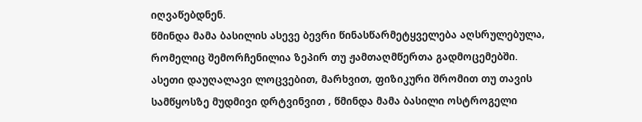იღვაწებდნენ.
წმინდა მამა ბასილის ასევე ბევრი წინასწარმეტყველება აღსრულებულა, რომელიც შემორჩენილია ზეპირ თუ ჟამთაღმწერთა გადმოცემებში.
ასეთი დაუღალავი ლოცვებით, მარხვით, ფიზიკური შრომით თუ თავის სამწყოსზე მუდმივი დრტვინვით , წმინდა მამა ბასილი ოსტროგელი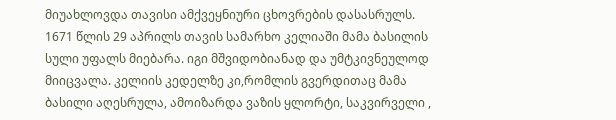მიუახლოვდა თავისი ამქვეყნიური ცხოვრების დასასრულს. 1671 წლის 29 აპრილს თავის სამარხო კელიაში მამა ბასილის სული უფალს მიებარა. იგი მშვიდობიანად და უმტკივნეულოდ მიიცვალა. კელიის კედელზე კი,რომლის გვერდითაც მამა ბასილი აღესრულა, ამოიზარდა ვაზის ყლორტი, საკვირველი ,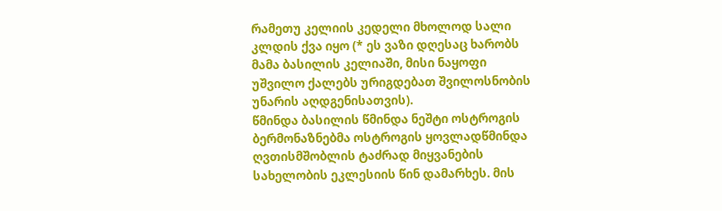რამეთუ კელიის კედელი მხოლოდ სალი კლდის ქვა იყო (* ეს ვაზი დღესაც ხარობს მამა ბასილის კელიაში, მისი ნაყოფი უშვილო ქალებს ურიგდებათ შვილოსნობის უნარის აღდგენისათვის).
წმინდა ბასილის წმინდა ნეშტი ოსტროგის ბერმონაზნებმა ოსტროგის ყოვლადწმინდა ღვთისმშობლის ტაძრად მიყვანების სახელობის ეკლესიის წინ დამარხეს. მის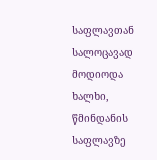საფლავთან სალოცავად მოდიოდა ხალხი, წმინდანის საფლავზე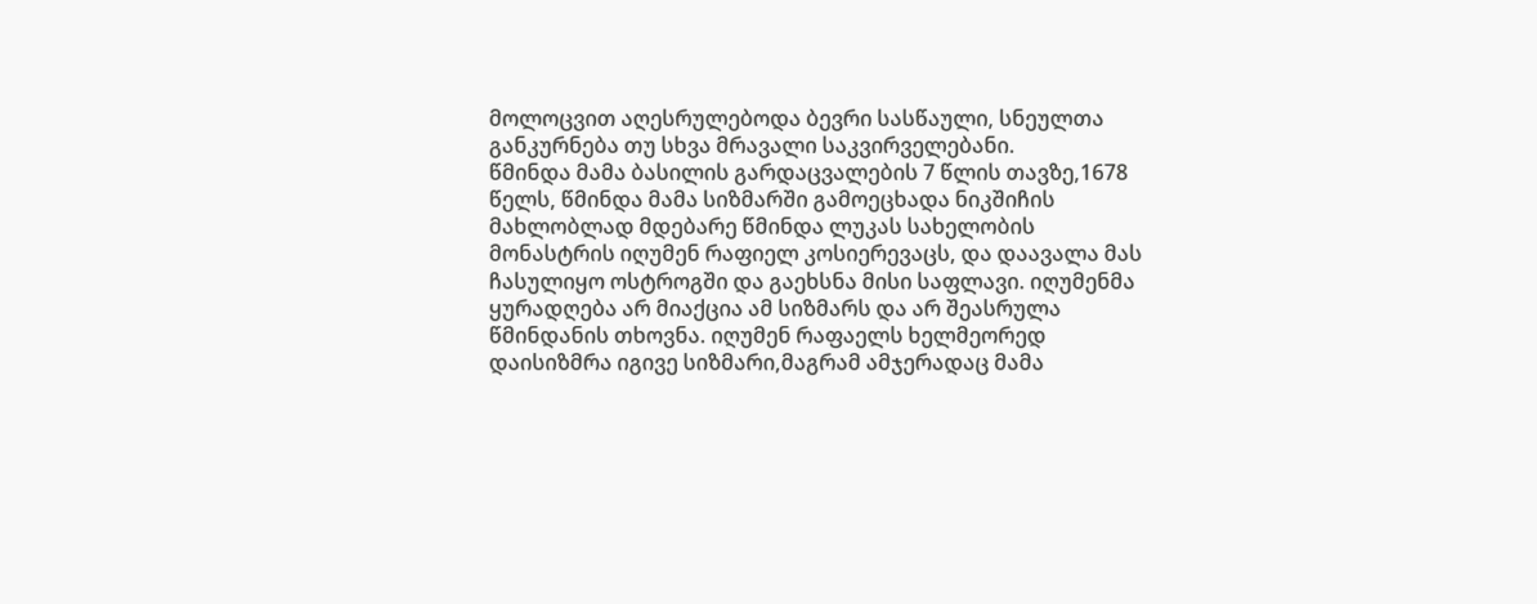მოლოცვით აღესრულებოდა ბევრი სასწაული, სნეულთა განკურნება თუ სხვა მრავალი საკვირველებანი.
წმინდა მამა ბასილის გარდაცვალების 7 წლის თავზე,1678 წელს, წმინდა მამა სიზმარში გამოეცხადა ნიკშიჩის მახლობლად მდებარე წმინდა ლუკას სახელობის მონასტრის იღუმენ რაფიელ კოსიერევაცს, და დაავალა მას ჩასულიყო ოსტროგში და გაეხსნა მისი საფლავი. იღუმენმა ყურადღება არ მიაქცია ამ სიზმარს და არ შეასრულა წმინდანის თხოვნა. იღუმენ რაფაელს ხელმეორედ დაისიზმრა იგივე სიზმარი,მაგრამ ამჯერადაც მამა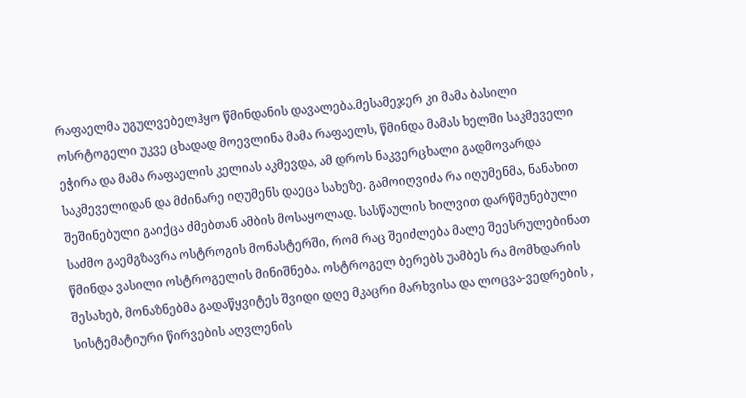რაფაელმა უგულვებელჰყო წმინდანის დავალება.მესამეჯერ კი მამა ბასილი ოსრტოგელი უკვე ცხადად მოევლინა მამა რაფაელს, წმინდა მამას ხელში საკმეველი ეჭირა და მამა რაფაელის კელიას აკმევდა, ამ დროს ნაკვერცხალი გადმოვარდა საკმეველიდან და მძინარე იღუმენს დაეცა სახეზე. გამოიღვიძა რა იღუმენმა, ნანახით შეშინებული გაიქცა ძმებთან ამბის მოსაყოლად. სასწაულის ხილვით დარწმუნებული საძმო გაემგზავრა ოსტროგის მონასტერში, რომ რაც შეიძლება მალე შეესრულებინათ წმინდა ვასილი ოსტროგელის მინიშნება. ოსტროგელ ბერებს უამბეს რა მომხდარის შესახებ, მონაზნებმა გადაწყვიტეს შვიდი დღე მკაცრი მარხვისა და ლოცვა-ვედრების , სისტემატიური წირვების აღვლენის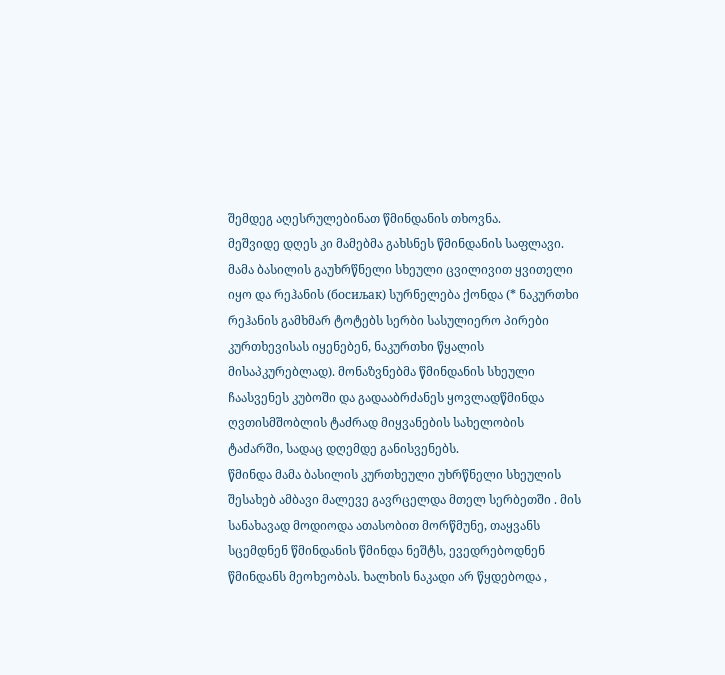შემდეგ აღესრულებინათ წმინდანის თხოვნა.
მეშვიდე დღეს კი მამებმა გახსნეს წმინდანის საფლავი. მამა ბასილის გაუხრწნელი სხეული ცვილივით ყვითელი იყო და რეჰანის (босиљак) სურნელება ქონდა (* ნაკურთხი რეჰანის გამხმარ ტოტებს სერბი სასულიერო პირები კურთხევისას იყენებენ, ნაკურთხი წყალის მისაპკურებლად). მონაზვნებმა წმინდანის სხეული ჩაასვენეს კუბოში და გადააბრძანეს ყოვლადწმინდა ღვთისმშობლის ტაძრად მიყვანების სახელობის ტაძარში, სადაც დღემდე განისვენებს.
წმინდა მამა ბასილის კურთხეული უხრწნელი სხეულის შესახებ ამბავი მალევე გავრცელდა მთელ სერბეთში . მის სანახავად მოდიოდა ათასობით მორწმუნე, თაყვანს სცემდნენ წმინდანის წმინდა ნეშტს, ევედრებოდნენ წმინდანს მეოხეობას. ხალხის ნაკადი არ წყდებოდა ,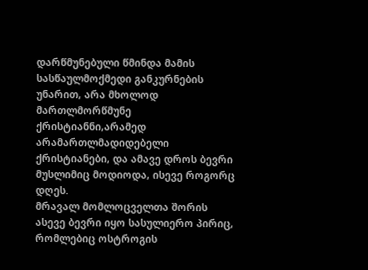დარწმუნებული წმინდა მამის სასწაულმოქმედი განკურნების უნარით, არა მხოლოდ მართლმორწმუნე ქრისტიანნი,არამედ არამართლმადიდებელი ქრისტიანები, და ამავე დროს ბევრი მუსლიმიც მოდიოდა, ისევე როგორც დღეს.
მრავალ მომლოცველთა შორის ასევე ბევრი იყო სასულიერო პირიც, რომლებიც ოსტროგის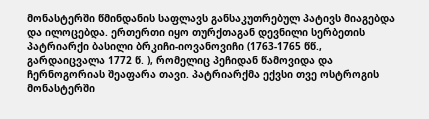მონასტერში წმინდანის საფლავს განსაკუთრებულ პატივს მიაგებდა და ილოცებდა. ერთერთი იყო თურქთაგან დევნილი სერბეთის პატრიარქი ბასილი ბრკიჩი-იოვანოვიჩი (1763-1765 წწ., გარდაიცვალა 1772 წ. ), რომელიც პეჩიდან წამოვიდა და ჩერნოგორიას შეაფარა თავი. პატრიარქმა ექვსი თვე ოსტროგის მონასტერში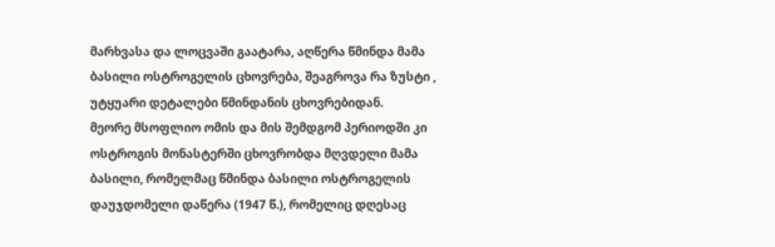მარხვასა და ლოცვაში გაატარა, აღწერა წმინდა მამა ბასილი ოსტროგელის ცხოვრება, შეაგროვა რა ზუსტი , უტყუარი დეტალები წმინდანის ცხოვრებიდან.
მეორე მსოფლიო ომის და მის შემდგომ პერიოდში კი ოსტროგის მონასტერში ცხოვრობდა მღვდელი მამა ბასილი, რომელმაც წმინდა ბასილი ოსტროგელის დაუჯდომელი დაწერა (1947 წ.), რომელიც დღესაც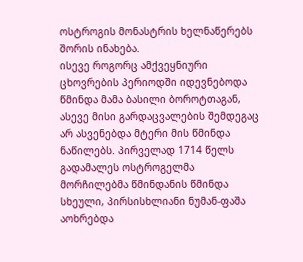ოსტროგის მონასტრის ხელნაწერებს შორის ინახება.
ისევე როგორც ამქვეყნიური ცხოვრების პერიოდში იდევნებოდა წმინდა მამა ბასილი ბოროტთაგან, ასევე მისი გარდაცვალების შემდეგაც არ ასვენებდა მტერი მის წმინდა ნაწილებს. პირველად 1714 წელს გადამალეს ოსტროგელმა მორჩილებმა წმინდანის წმინდა სხეული, პირსისხლიანი ნუმან-ფაშა აოხრებდა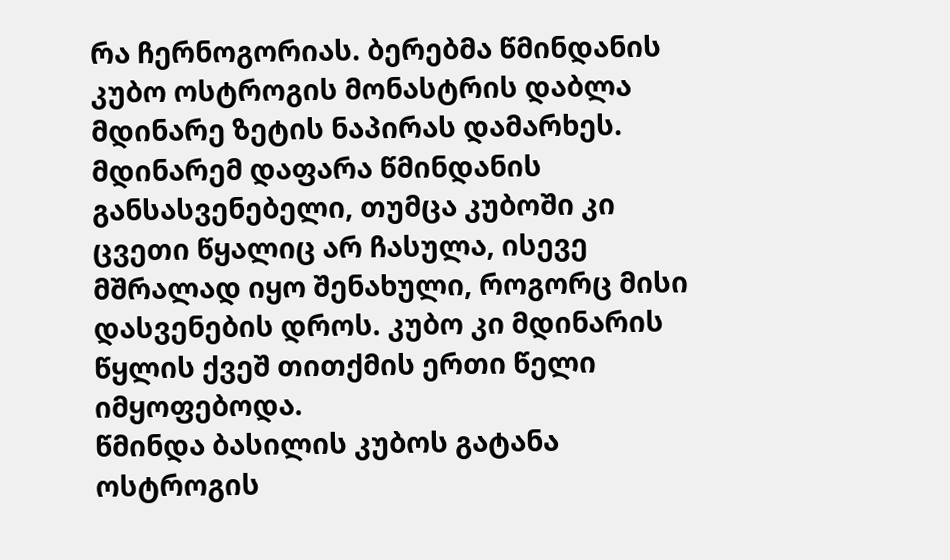რა ჩერნოგორიას. ბერებმა წმინდანის კუბო ოსტროგის მონასტრის დაბლა მდინარე ზეტის ნაპირას დამარხეს. მდინარემ დაფარა წმინდანის განსასვენებელი, თუმცა კუბოში კი ცვეთი წყალიც არ ჩასულა, ისევე მშრალად იყო შენახული, როგორც მისი დასვენების დროს. კუბო კი მდინარის წყლის ქვეშ თითქმის ერთი წელი იმყოფებოდა.
წმინდა ბასილის კუბოს გატანა ოსტროგის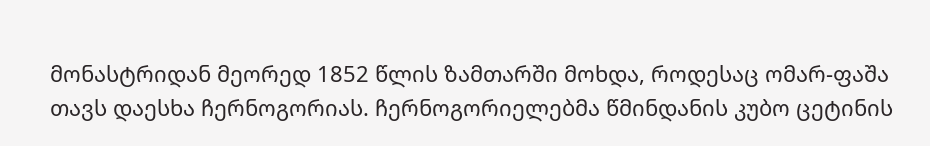მონასტრიდან მეორედ 1852 წლის ზამთარში მოხდა, როდესაც ომარ-ფაშა თავს დაესხა ჩერნოგორიას. ჩერნოგორიელებმა წმინდანის კუბო ცეტინის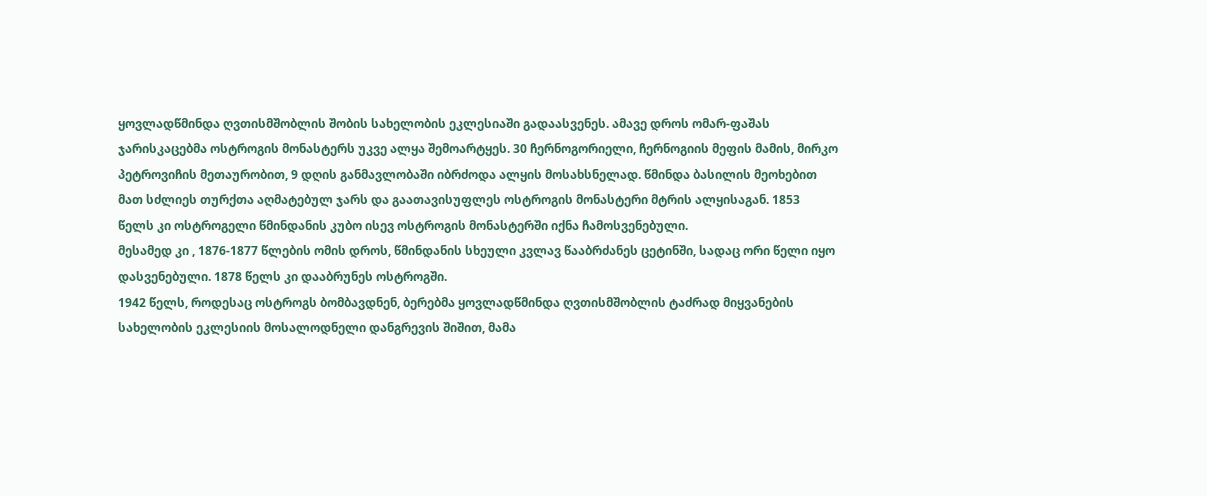ყოვლადწმინდა ღვთისმშობლის შობის სახელობის ეკლესიაში გადაასვენეს. ამავე დროს ომარ-ფაშას ჯარისკაცებმა ოსტროგის მონასტერს უკვე ალყა შემოარტყეს. 30 ჩერნოგორიელი, ჩერნოგიის მეფის მამის, მირკო პეტროვიჩის მეთაურობით, 9 დღის განმავლობაში იბრძოდა ალყის მოსახსნელად. წმინდა ბასილის მეოხებით მათ სძლიეს თურქთა აღმატებულ ჯარს და გაათავისუფლეს ოსტროგის მონასტერი მტრის ალყისაგან. 1853 წელს კი ოსტროგელი წმინდანის კუბო ისევ ოსტროგის მონასტერში იქნა ჩამოსვენებული.
მესამედ კი , 1876-1877 წლების ომის დროს, წმინდანის სხეული კვლავ წააბრძანეს ცეტინში, სადაც ორი წელი იყო დასვენებული. 1878 წელს კი დააბრუნეს ოსტროგში.
1942 წელს, როდესაც ოსტროგს ბომბავდნენ, ბერებმა ყოვლადწმინდა ღვთისმშობლის ტაძრად მიყვანების სახელობის ეკლესიის მოსალოდნელი დანგრევის შიშით, მამა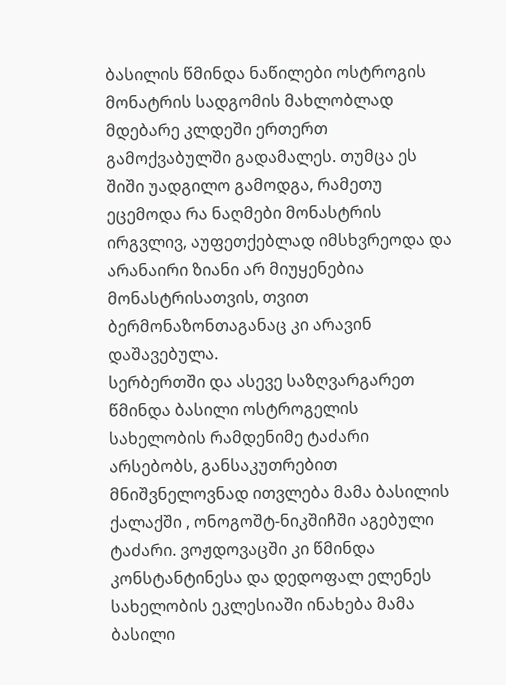ბასილის წმინდა ნაწილები ოსტროგის მონატრის სადგომის მახლობლად მდებარე კლდეში ერთერთ გამოქვაბულში გადამალეს. თუმცა ეს შიში უადგილო გამოდგა, რამეთუ ეცემოდა რა ნაღმები მონასტრის ირგვლივ, აუფეთქებლად იმსხვრეოდა და არანაირი ზიანი არ მიუყენებია მონასტრისათვის, თვით ბერმონაზონთაგანაც კი არავინ დაშავებულა.
სერბერთში და ასევე საზღვარგარეთ წმინდა ბასილი ოსტროგელის სახელობის რამდენიმე ტაძარი არსებობს, განსაკუთრებით მნიშვნელოვნად ითვლება მამა ბასილის ქალაქში , ონოგოშტ-ნიკშიჩში აგებული ტაძარი. ვოჟდოვაცში კი წმინდა კონსტანტინესა და დედოფალ ელენეს სახელობის ეკლესიაში ინახება მამა ბასილი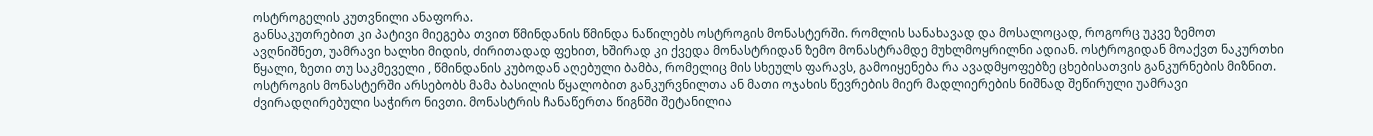ოსტროგელის კუთვნილი ანაფორა.
განსაკუთრებით კი პატივი მიეგება თვით წმინდანის წმინდა ნაწილებს ოსტროგის მონასტერში. რომლის სანახავად და მოსალოცად, როგორც უკვე ზემოთ ავღნიშნეთ, უამრავი ხალხი მიდის, ძირითადად ფეხით, ხშირად კი ქვედა მონასტრიდან ზემო მონასტრამდე მუხლმოყრილნი ადიან. ოსტროგიდან მოაქვთ ნაკურთხი წყალი, ზეთი თუ საკმეველი , წმინდანის კუბოდან აღებული ბამბა, რომელიც მის სხეულს ფარავს, გამოიყენება რა ავადმყოფებზე ცხებისათვის განკურნების მიზნით. ოსტროგის მონასტერში არსებობს მამა ბასილის წყალობით განკურვნილთა ან მათი ოჯახის წევრების მიერ მადლიერების ნიშნად შეწირული უამრავი ძვირადღირებული საჭირო ნივთი. მონასტრის ჩანაწერთა წიგნში შეტანილია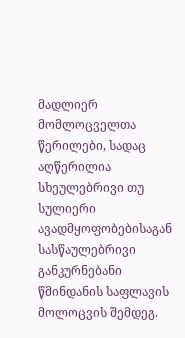მადლიერ მომლოცველთა წერილები, სადაც აღწერილია სხეულებრივი თუ სულიერი ავადმყოფობებისაგან სასწაულებრივი განკურნებანი წმინდანის საფლავის მოლოცვის შემდეგ.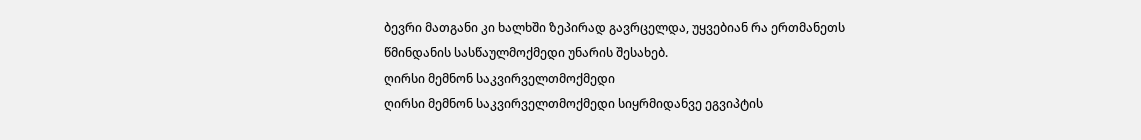ბევრი მათგანი კი ხალხში ზეპირად გავრცელდა, უყვებიან რა ერთმანეთს წმინდანის სასწაულმოქმედი უნარის შესახებ.
ღირსი მემნონ საკვირველთმოქმედი
ღირსი მემნონ საკვირველთმოქმედი სიყრმიდანვე ეგვიპტის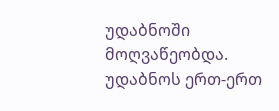უდაბნოში მოღვაწეობდა. უდაბნოს ერთ-ერთ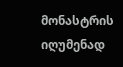მონასტრის იღუმენად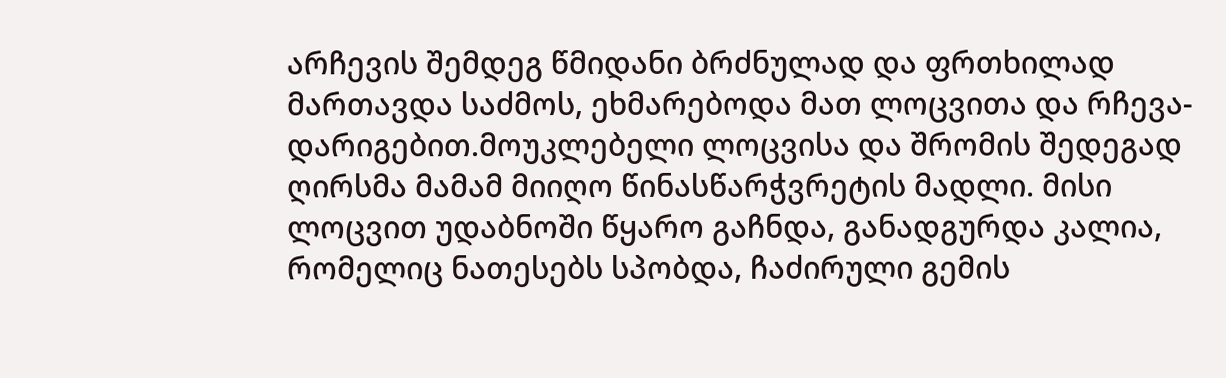არჩევის შემდეგ წმიდანი ბრძნულად და ფრთხილად მართავდა საძმოს, ეხმარებოდა მათ ლოცვითა და რჩევა-დარიგებით.მოუკლებელი ლოცვისა და შრომის შედეგად ღირსმა მამამ მიიღო წინასწარჭვრეტის მადლი. მისი ლოცვით უდაბნოში წყარო გაჩნდა, განადგურდა კალია, რომელიც ნათესებს სპობდა, ჩაძირული გემის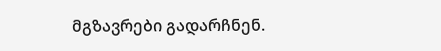მგზავრები გადარჩნენ.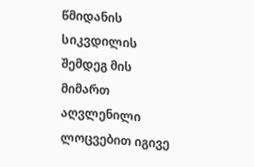წმიდანის სიკვდილის შემდეგ მის მიმართ აღვლენილი ლოცვებით იგივე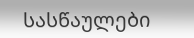სასწაულები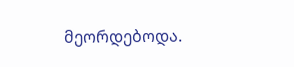მეორდებოდა.